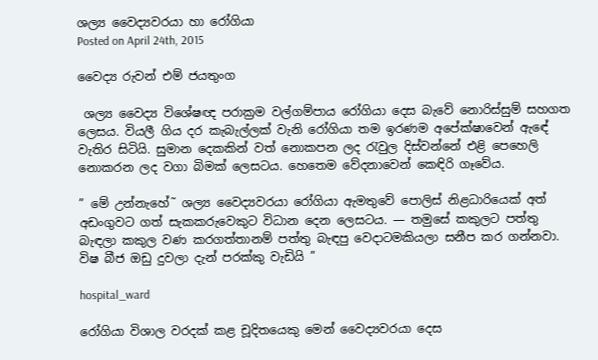ශල්‍ය වෛද්‍යවරයා හා රෝගියා
Posted on April 24th, 2015

වෛද්‍ය රුවන් එම් ජයතුංග

 ශල්‍ය වෛද්‍ය විශේෂඥ පරාක්‍රම වල්ගම්පාය රෝගියා දෙස බැවේ නොරිස්සුම් සහගත ලෙසය. වියලී ගිය දර කැබැල්ලක් වැනි රෝගියා තම ඉරණම අපේක්ෂාවෙන් ඇඳේ වැතිර සිටියි. සුමාන දෙකකින් වත් නොකපන ලද රැවුල දිස්වන්නේ එළි පෙහෙලි නොකරන ලද වගා බිමක් ලෙසටය. හෙතෙම වේදනාවෙන් කෙඳිරි ගෑවේය.

” මේ උන්නැහේ˜ ශල්‍ය වෛද්‍යවරයා රෝගියා ඇමතුවේ පොලිස් නිළධාරියෙක් අත් අඩංගුවට ගත් සැකකරුවෙකුට විධාන දෙන ලෙසටය. — තමුසේ කකුලට පත්තු බැඳලා කකුල වණ කරගත්තානම් පත්තු බැඳපු වෙදාටමකියලා සනීප කර ගන්නවා. විෂ බීජ ඔඩු දුවලා දැන් පරක්කු වැඩියි ”

hospital_ward

රෝගියා විශාල වරදක් කළ චූදිතයෙකු මෙන් වෛද්‍යවරයා දෙස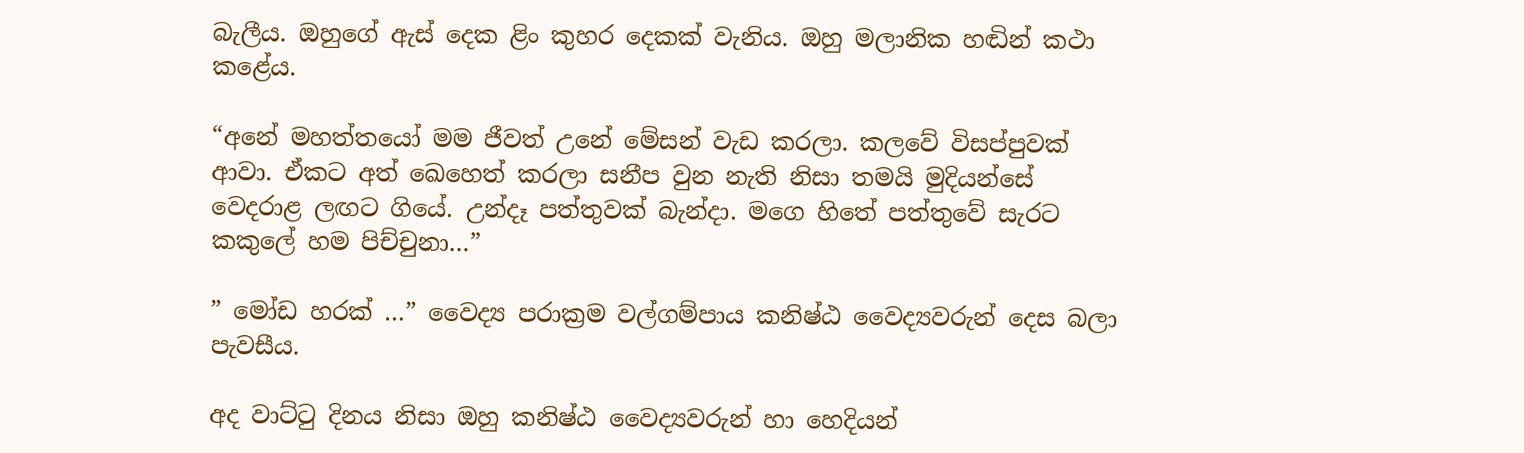බැලීය. ඔහුගේ ඇස් දෙක ළිං කුහර දෙකක් වැනිය. ඔහු මලානික හඬින් කථා කළේය.

“අනේ මහත්තයෝ මම ජීවත් උනේ මේසන් වැඩ කරලා. කලවේ විසප්පුවක් ආවා. ඒකට අත් ඛෙහෙත් කරලා සනීප වුන නැති නිසා තමයි මුදියන්සේ  වෙදරාළ ලඟට ගියේ. උන්දෑ පත්තුවක් බැන්දා. මගෙ හිතේ පත්තුවේ සැරට කකුලේ හම පිච්චුනා…”

” මෝඩ හරක් …” වෛද්‍ය පරාක්‍රම වල්ගම්පාය කනිෂ්ඨ වෛද්‍යවරුන් දෙස බලා පැවසීය.

අද වාට්ටු දිනය නිසා ඔහු කනිෂ්ඨ වෛද්‍යවරුන් හා හෙදියන්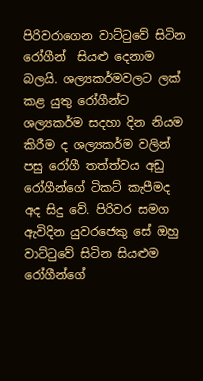පිරිවරාගෙන වාට්ටුවේ සිටින රෝගීන්  සියළු දෙනාම බලයි. ශල්‍යකර්මවලට ලක් කළ යුතු රෝගීන්ට ශල්‍යකර්ම සදහා දින නියම කිරීම ද ශල්‍යකර්ම වලින් පසු රෝගී තත්ත්වය අඩු රෝගීන්ගේ ටිකට් කැපීමද අද සිදු වේ. පිරිවර සමග ඇවිදින යුවරජෙකු සේ ඔහු වාට්ටුවේ සිටින සියළුම රෝගීන්ගේ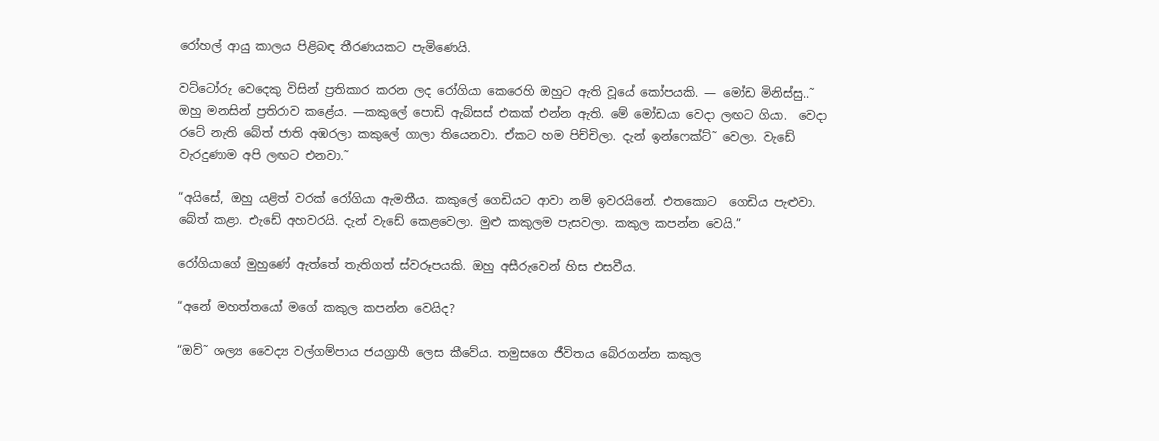රෝහල් ආයු කාලය පිළිබඳ තීරණයකට පැමිණෙයි.

වට්ටෝරු වෙදෙකු විසින් ප්‍රතිකාර කරන ලද රෝගියා කෙරෙහි ඔහුට ඇති වූයේ කෝපයකි. — මෝඩ මිනිස්සු..˜ ඔහු මනසින් ප්‍රතිරාව කළේය. —කකුලේ පොඩි ඇබ්සස් එකක් එන්න ඇති. මේ මෝඩයා වෙදා ලඟට ගියා.  වෙදා රටේ නැති බේත් ජාති අඹරලා කකුලේ ගාලා තියෙනවා. ඒකට හම පිච්චිලා. දැන් ඉන්ෆෙක්ට්˜ වෙලා. වැඩේ වැරදුණාම අපි ලඟට එනවා.˜

“අයිසේ, ඔහු යළිත් වරක් රෝගියා ඇමතීය. කකුලේ ගෙඩියට ආවා නම් ඉවරයිනේ. එතකොට  ගෙඩිය පැළුවා. බේත් කළා. එැඩේ අහවරයි. දැන් වැඩේ කෙළවෙලා. මුළු කකුලම පැසවලා. කකුල කපන්න වෙයි.”

රෝගියාගේ මුහුණේ ඇත්තේ තැතිගත් ස්වරූපයකි. ඔහු අසීරුවෙන් හිස එසවීය.

“අනේ මහත්තයෝ මගේ කකුල කපන්න වෙයිද?

“ඔව්˜ ශල්‍ය වෛද්‍ය වල්ගම්පාය ජයග්‍රාහී ලෙස කීවේය. තමුසගෙ ජීවිතය බේරගන්න කකුල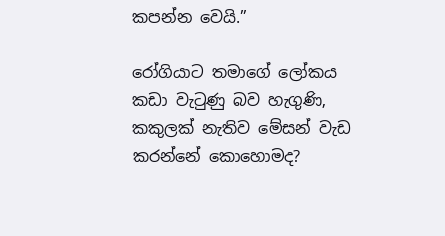කපන්න වෙයි.”

රෝගියාට තමාගේ ලෝකය කඩා වැටුණු බව හැගුණි‚ කකුලක් නැතිව මේසන් වැඩ කරන්නේ කොහොමද?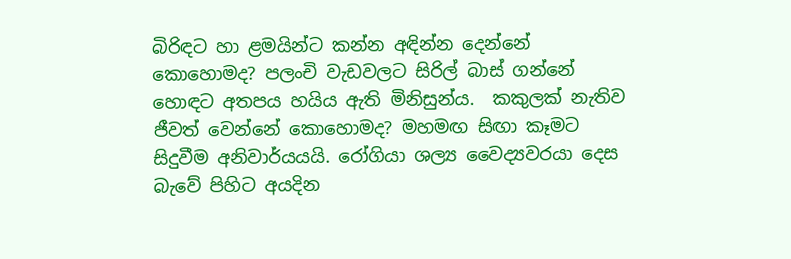බිරිඳට හා ළමයින්ට කන්න අඳින්න දෙන්නේ කොහොමද? පලංචි වැඩවලට සිරිල් බාස් ගන්නේ හොඳට අතපය හයිය ඇති මිනිසුන්ය.  කකුලක් නැතිව ජීවත් වෙන්නේ කොහොමද? මහමඟ සිඟා කෑමට සිදුවීම අනිවාර්යයයි. රෝගියා ශල්‍ය වෛද්‍යවරයා දෙස බැවේ පිහිට අයදින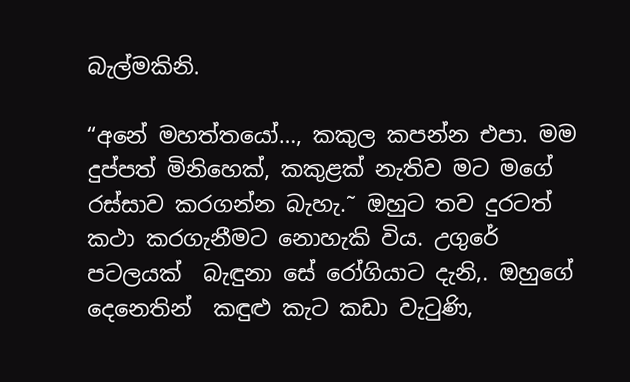බැල්මකිනි.

“අනේ මහත්තයෝ…, කකුල කපන්න එපා. මම දුප්පත් මිනිහෙක්, කකුළක් නැතිව මට මගේ රස්සාව කරගන්න බැහැ.˜ ඔහුට තව දුරටත් කථා කරගැනීමට නොහැකි විය. උගුරේ පටලයක්  බැඳුනා සේ රෝගියාට දැනි‚. ඔහුගේ දෙනෙතින්  කඳුළු කැට කඩා වැටුණි‚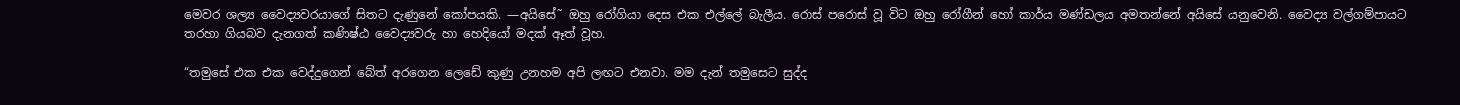මෙවර ශල්‍ය වෛද්‍යවරයාගේ සිතට දැණුනේ කෝපයකි. —අයිසේ˜ ඔහු රෝගියා දෙස එක එල්ලේ බැලීය. රොස් පරොස් වූ විට ඔහු රෝගීන් හෝ කාර්ය මණ්ඩලය අමතන්නේ අයිසේ යනුවෙනි. වෛද්‍ය වල්ගම්පායට තරහා ගියබව දැනගත් කණිෂ්ඨ වෛද්‍යවරු හා හෙදියෝ මදක් ඈත් වූහ.

“තමුසේ එක එක වෙද්දුගෙන් බේත් අරගෙන ලෙඩේ කුණු උනහම අපි ලඟට එනවා. මම දැන් තමුසෙට සුද්ද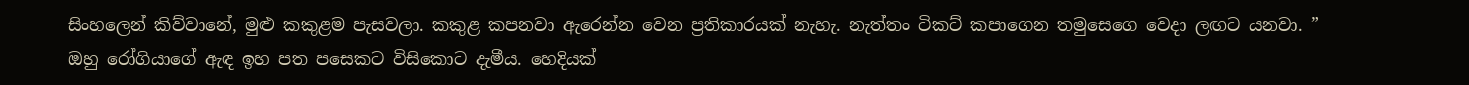සිංහලෙන් කිව්වානේ, මුළු කකුළම පැසවලා. කකුළ කපනවා ඇරෙන්න වෙන ප්‍රතිකාරයක් නැහැ. නැත්තං ටිකට් කපාගෙන තමුසෙගෙ වෙදා ලඟට යනවා. ”   ඔහු රෝගියාගේ ඇඳ ඉහ පත පසෙකට විසිකොට දැමීය. හෙදියක්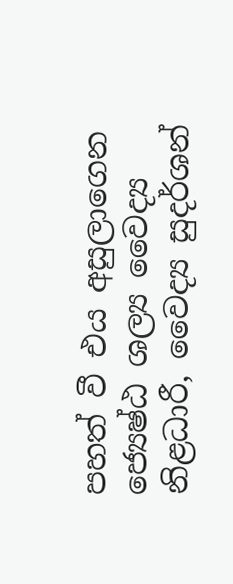පහත් වී එය අසුලාගෙන ජ්‍යෙෂ්ඨ ශල්‍ය වෛද්‍ය නිළධාරී, වෛද්‍ය සුදර්ශන්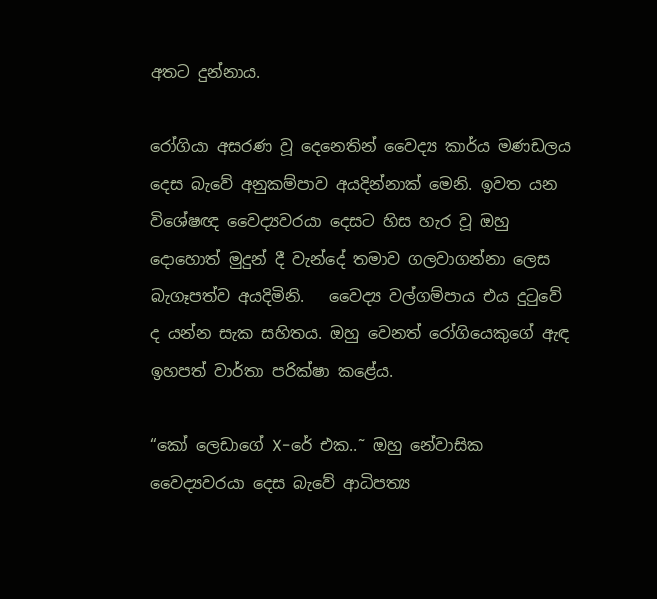අතට දුන්නාය.

රෝගියා අසරණ වූ දෙනෙතින් වෛද්‍ය කාර්ය මණඩලය දෙස බැවේ අනුකම්පාව අයදින්නාක් මෙනි. ඉවත යන විශේෂඥ වෛද්‍යවරයා දෙසට හිස හැර වූ ඔහු දොහොත් මුදුන් දී වැන්දේ තමාව ගලවාගන්නා ලෙස බැගෑපත්ව අයදිමිනි.   වෛද්‍ය වල්ගම්පාය එය දුටුවේ ද යන්න සැක සහිතය. ඔහු වෙනත් රෝගියෙකුගේ ඇඳ ඉහපත් වාර්තා පරික්ෂා කළේය.

“කෝ ලෙඩාගේ X-රේ එක..˜ ඔහු නේවාසික වෛද්‍යවරයා දෙස බැවේ ආධිපත්‍ය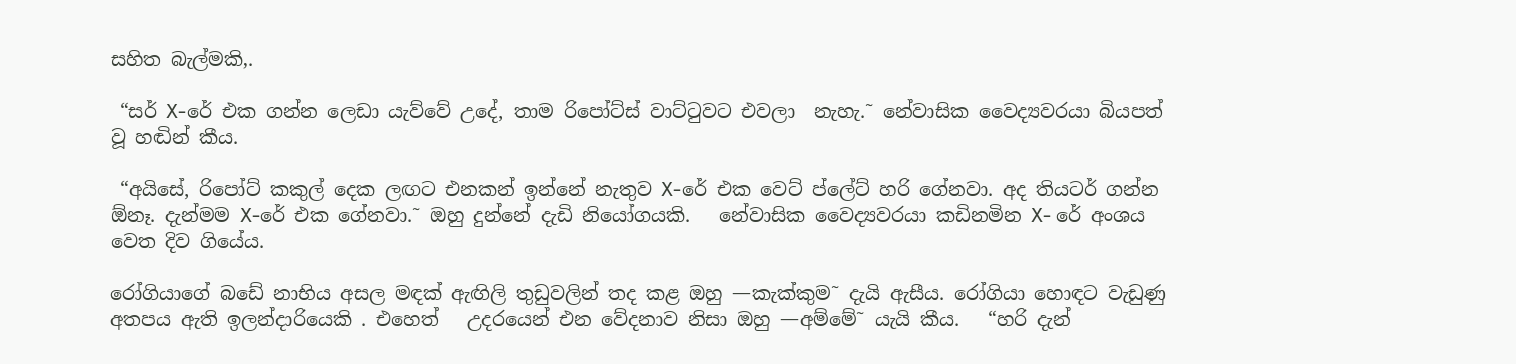සහිත බැල්මකි‚.

 “සර් X-රේ එක ගන්න ලෙඩා යැව්වේ උදේ, තාම රිපෝට්ස් වාට්ටුවට එවලා  නැහැ.˜ නේවාසික වෛද්‍යවරයා බියපත් වූ හඬින් කීය.

 “අයිසේ, රිපෝට් කකුල් දෙක ලඟට එනකන් ඉන්නේ නැතුව X-රේ එක වෙට් ප්ලේට් හරි ගේනවා. අද තියටර් ගන්න ඕනෑ. දැන්මම X-රේ එක ගේනවා.˜ ඔහු දුන්නේ දැඩි නියෝගයකි.   නේවාසික වෛද්‍යවරයා කඩිනමින X- රේ අංශය වෙත දිව ගියේය.

රෝගියාගේ බඩේ නාභිය අසල මඳක් ඇඟිලි තුඩුවලින් තද කළ ඔහු —කැක්කුම˜ දැයි ඇසීය. රෝගියා හොඳට වැඩුණු අතපය ඇති ඉලන්දාරියෙකි . එහෙත්   උදරයෙන් එන වේදනාව නිසා ඔහු —අම්මේ˜ යැයි කීය.   “හරි දැන්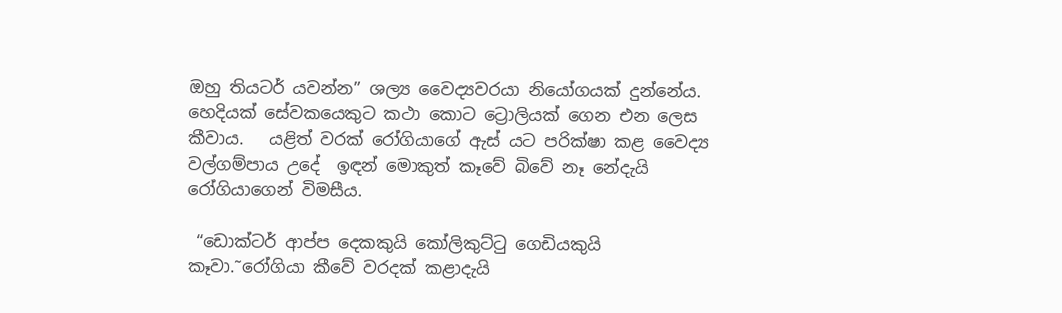ඔහු තියටර් යවන්න” ශල්‍ය වෛද්‍යවරයා නියෝගයක් දුන්නේය. හෙදියක් සේවකයෙකුට කථා කොට ට්‍රොලියක් ගෙන එන ලෙස කීවාය.   යළිත් වරක් රෝගියාගේ ඇස් යට පරික්ෂා කළ වෛද්‍ය වල්ගම්පාය උදේ  ඉඳන් මොකුත් කෑවේ බිවේ නෑ නේදැයි  රෝගියාගෙන් විමසීය.

 “ඩොක්ටර් ආප්ප දෙකකුයි කෝලිකුට්ටු ගෙඩියකුයි කෑවා.˜රෝගියා කීවේ වරදක් කළාදැයි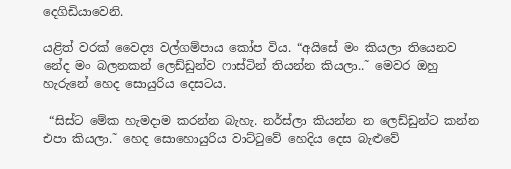දෙගිඩියාවෙනි.

යළිත් වරක් වෛද්‍ය වල්ගම්පාය කෝප විය. “අයිසේ මං කියලා තියෙනව නේද මං බලනකන් ලෙඩ්ඩුන්ව ෆාස්ටින් තියන්න කියලා..˜ මෙවර ඔහු හැරුනේ හෙද සොයුරිය දෙසටය.

 “සිස්ට මේක හැමදාම කරන්න බැහැ. නර්ස්ලා කියන්න න ලෙඩ්ඩුන්ට කන්න එපා කියලා.˜ හෙද සොහොයුරිය වාට්ටුවේ හෙදිය දෙස බැළුවේ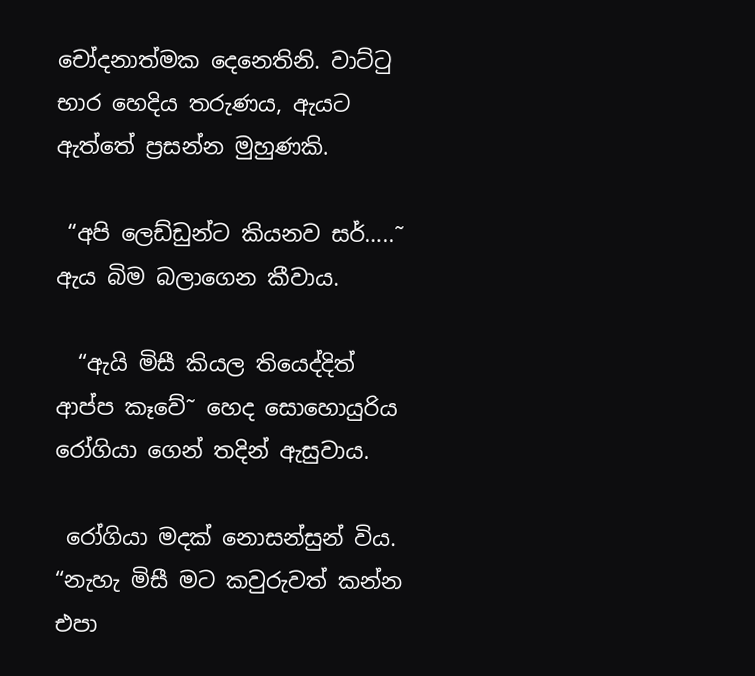චෝදනාත්මක දෙනෙතිනි. වාට්ටු භාර හෙදිය තරුණය, ඇයට ඇත්තේ ප්‍රසන්න මුහුණකි.

 “අපි ලෙඩ්ඩුන්ට කියනව සර්…..˜ ඇය බිම බලාගෙන කීවාය.

  “ඇයි මිසී කියල තියෙද්දිත් ආප්ප කෑවේ˜ හෙද සොහොයුරිය රෝගියා ගෙන් තදින් ඇසුවාය.

 රෝගියා මදක් නොසන්සුන් විය.  “නැහැ මිසී මට කවුරුවත් කන්න එපා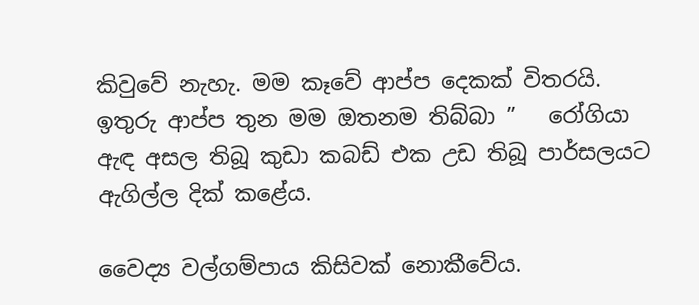කිවුවේ නැහැ. මම කෑවේ ආප්ප දෙකක් විතරයි. ඉතුරු ආප්ප තුන මම ඔතනම තිබ්බා ”   රෝගියා ඇඳ අසල තිබූ කුඩා කබඩ් එක උඩ තිබූ පාර්සලයට ඇගිල්ල දික් කළේය.

වෛද්‍ය වල්ගම්පාය කිසිවක් නොකීවේය.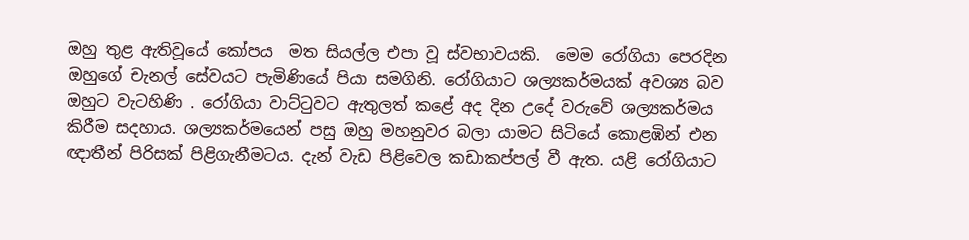ඔහු තුළ ඇතිවූයේ කෝපය  මත සියල්ල එපා වූ ස්වභාවයකි.  මෙම රෝගියා පෙරදින ඔහුගේ චැනල් සේවයට පැමිණියේ පියා සමගිනි. රෝගියාට ශල්‍යකර්මයක් අවශ්‍ය බව ඔහුට වැටහිණි . රෝගියා වාට්ටුවට ඇතුලත් කළේ අද දින උදේ වරුවේ ශල්‍යකර්මය කිරීම සදහාය. ශල්‍යකර්මයෙන් පසු ඔහු මහනුවර බලා යාමට සිටියේ කොළඹින් එන   ඥාතීන් පිරිසක් පිළිගැනීමටය. දැන් වැඩ පිළිවෙල කඩාකප්පල් වී ඇත. යළි රෝගියාට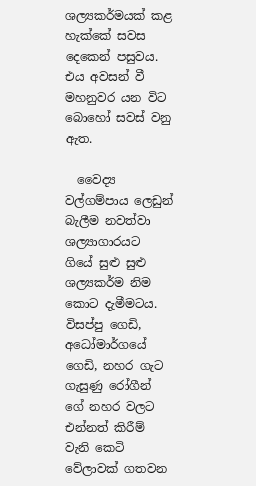ශල්‍යකර්මයක් කළ හැක්කේ සවස දෙකෙන් පසුවය. එය අවසන් වී මහනුවර යන විට බොහෝ සවස් වනු ඇත.

  වෛද්‍ය වල්ගම්පාය ලෙඩුන් බැලීම නවත්වා ශල්‍යාගාරයට ගියේ සුළු සුළු ශල්‍යකර්ම නිම කොට දැමීමටය. විසප්පු ගෙඩි, අධෝමාර්ගයේ ගෙඩි, නහර ගැට ගැසුණු රෝගීන් ගේ නහර වලට එන්නත් කිරීම් වැනි කෙටි වේලාවක් ගතවන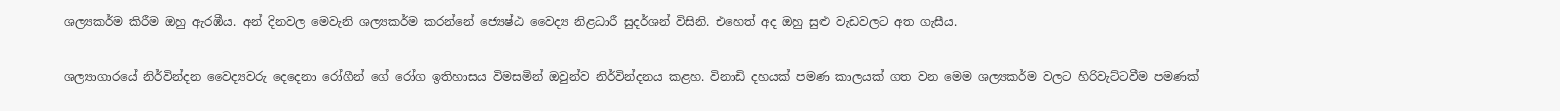ශල්‍යකර්ම කිරීම ඔහු ඇරඹීය. අන් දිනවල මෙවැනි ශල්‍යකර්ම කරන්නේ ජ්‍යෙෂ්ඨ වෛද්‍ය නිළධාරී සුදර්ශන් විසිනි. එහෙත් අද ඔහු සුළු වැඩවලට අත ගැසීය.

ශල්‍යාගාරයේ නිර්වින්දන වෛද්‍යවරු දෙදෙනා රෝගීන් ගේ රෝග ඉතිහාසය විමසමින් ඔවුන්ව නිර්වින්දනය කළහ. විනාඩි දහයක් පමණ කාලයක් ගත වන මෙම ශල්‍යකර්ම වලට හිරිවැට්ටවීම පමණක්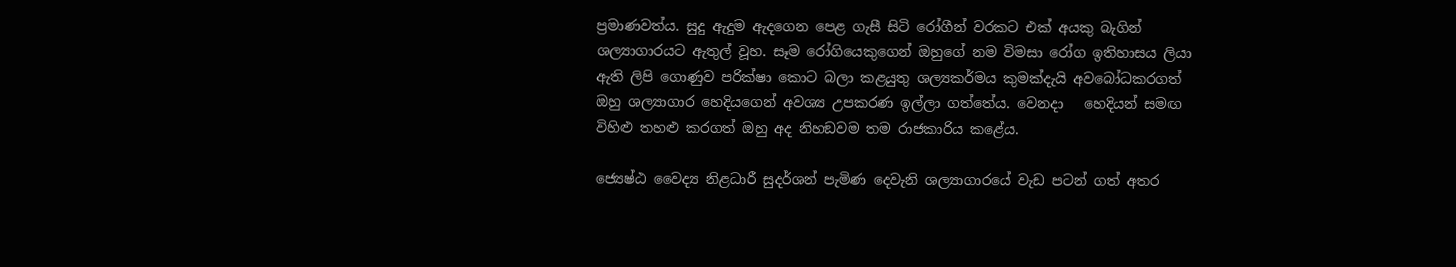ප්‍රමාණවත්ය. සුදු ඇදුම ඇදගෙන පෙළ ගැසී සිටි රෝගීන් වරකට එක් අයකු බැගින් ශල්‍යාගාරයට ඇතුල් වූහ. සෑම රෝගියෙකුගෙන් ඔහුගේ නම විමසා රෝග ඉතිහාසය ලියා ඇති ලිපි ගොණුව පරික්ෂා කොට බලා කළයුතු ශල්‍යකර්මය කුමක්දැයි අවබෝධකරගත් ඔහු ශල්‍යාගාර හෙදියගෙන් අවශ්‍ය උපකරණ ඉල්ලා ගත්තේය. වෙනදා   හෙදියන් සමඟ විහිළු තහළු කරගත් ඔහු අද නිහඞවම තම රාජකාරිය කළේය.

ජ්‍යෙෂ්ඨ වෛද්‍ය නිළධාරී සුදර්ශන් පැමිණ දෙවැනි ශල්‍යාගාරයේ වැඩ පටන් ගත් අතර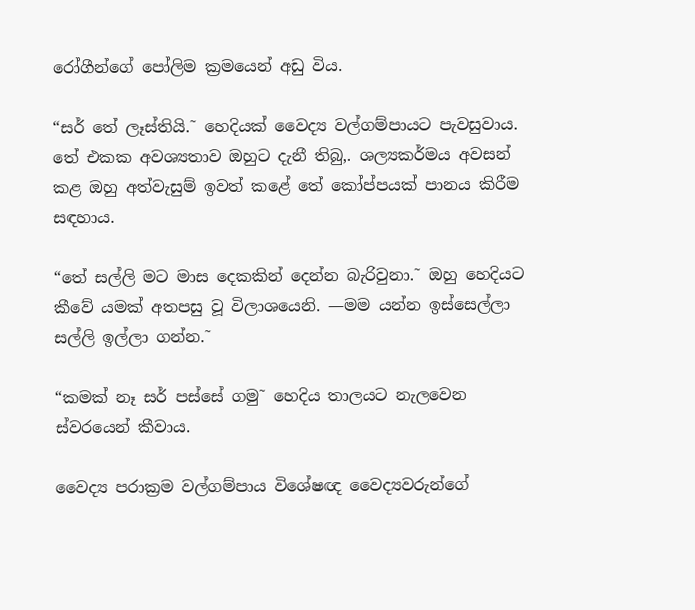රෝගීන්ගේ පෝලිම ක්‍රමයෙන් අඩු විය.

“සර් තේ ලෑස්තියි.˜ හෙදියක් වෛද්‍ය වල්ගම්පායට පැවසුවාය. තේ එකක අවශ්‍යතාව ඔහුට දැනී තිබු‚. ශල්‍යකර්මය අවසන් කළ ඔහු අත්වැසුම් ඉවත් කළේ තේ කෝප්පයක් පානය කිරීම සඳහාය.

“තේ සල්ලි මට මාස දෙකකින් දෙන්න බැරිවුනා.˜ ඔහු හෙදියට කීවේ යමක් අතපසු වූ විලාශයෙනි. —මම යන්න ඉස්සෙල්ලා සල්ලි ඉල්ලා ගන්න.˜

“කමක් නෑ සර් පස්සේ ගමු˜ හෙදිය තාලයට නැලවෙන ස්වරයෙන් කීවාය.

වෛද්‍ය පරාක්‍රම වල්ගම්පාය විශේෂඥ වෛද්‍යවරුන්ගේ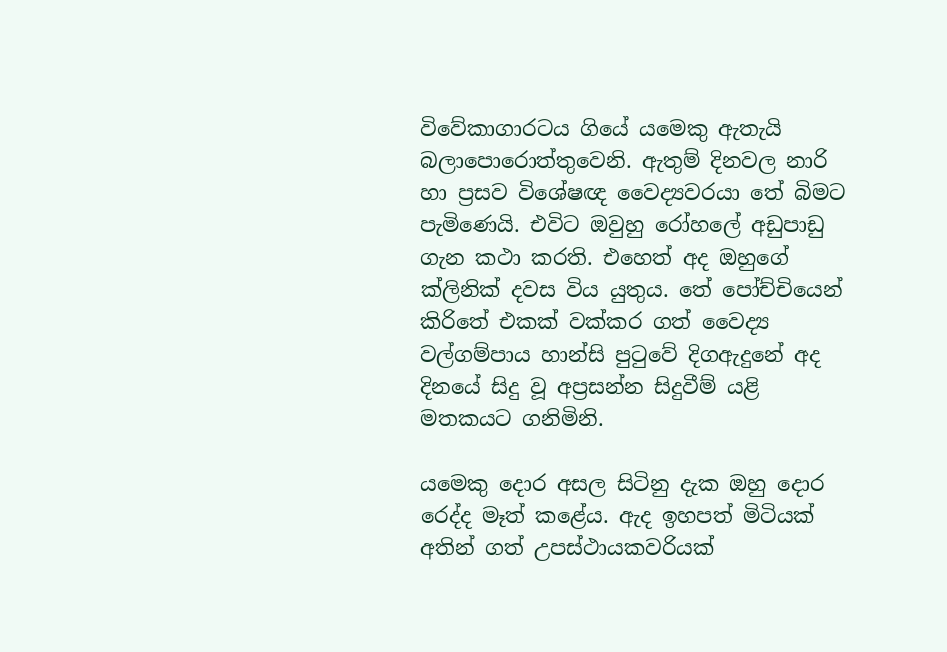විවේකාගාරටය ගියේ යමෙකු ඇතැයි බලාපොරොත්තුවෙනි. ඇතුම් දිනවල නාරි හා ප්‍රසව විශේෂඥ වෛද්‍යවරයා තේ බිමට පැමිණෙයි. එවිට ඔවුහු රෝහලේ අඩුපාඩු ගැන කථා කරති. එහෙත් අද ඔහුගේ ක්ලිනික් දවස විය යුතුය. තේ පෝච්චියෙන් කිරිතේ එකක් වක්කර ගත් වෛද්‍ය වල්ගම්පාය හාන්සි පුටුවේ දිගඇදුනේ අද දිනයේ සිදු වූ අප්‍රසන්න සිදුවීම් යළි මතකයට ගනිමිනි.

යමෙකු දොර අසල සිටිනු දැක ඔහු දොර රෙද්ද මෑත් කළේය. ඇද ඉහපත් මිටියක් අතින් ගත් උපස්ථායකවරියක්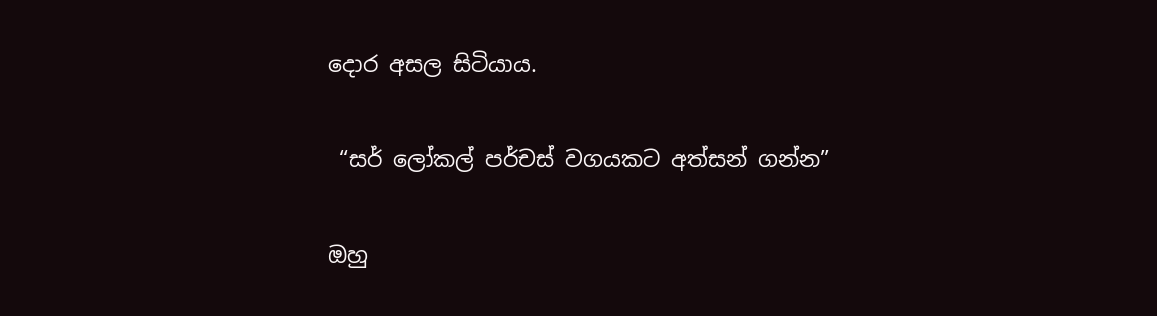දොර අසල සිටියාය.

 “සර් ලෝකල් පර්චස් වගයකට අත්සන් ගන්න”

ඔහු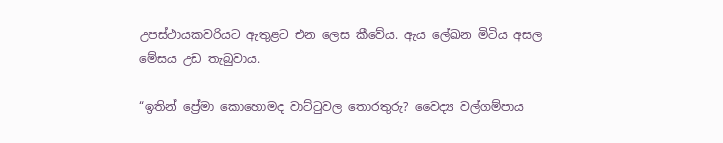උපස්ථායකවරියට ඇතුළට එන ලෙස කීවේය. ඇය ලේඛන මිටිය අසල මේසය උඩ තැබුවාය.

“ඉතින් ප්‍රේමා කොහොමද වාට්ටුවල තොරතුරු? වෛද්‍ය වල්ගම්පාය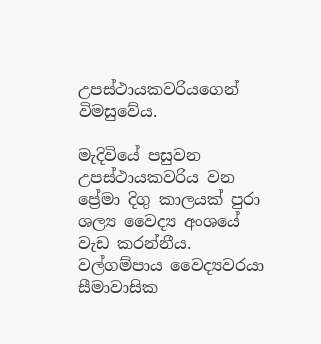උපස්ථායකවරියගෙන් විමසුවේය.

මැදිවියේ පසුවන උපස්ථායකවරිය වන ප්‍රේමා දිගු කාලයක් පුරා ශල්‍ය වෛද්‍ය අංශයේ වැඩ කරන්නීය. වල්ගම්පාය වෛද්‍යවරයා සීමාවාසික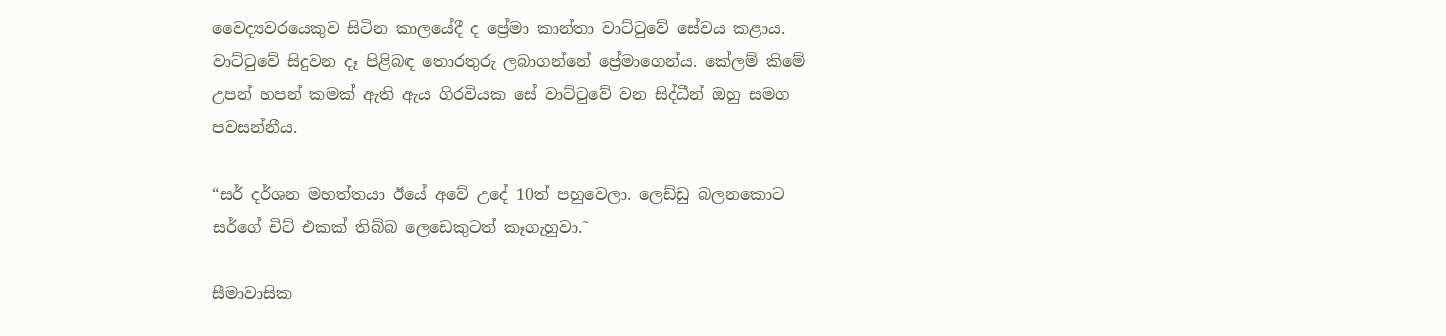වෛද්‍යවරයෙකුව සිටින කාලයේදී ද ප්‍රේමා කාන්තා වාට්ටුවේ සේවය කළාය. වාට්ටුවේ සිදුවන දෑ පිළිබඳ තොරතුරු ලබාගන්නේ ප්‍රේමාගෙන්ය. කේලම් කිමේ උපන් හපන් කමක් ඇති ඇය ගිරවියක සේ වාට්ටුවේ වන සිද්ධීන් ඔහු සමග පවසන්නීය.

“සර් දර්ශන මහත්තයා ඊයේ අවේ උදේ 10ත් පහුවෙලා. ලෙඩ්ඩු බලනකොට සර්ගේ චිට් එකක් තිබ්බ ලෙඩෙකුටත් කෑගැහුවා.˜

සීමාවාසික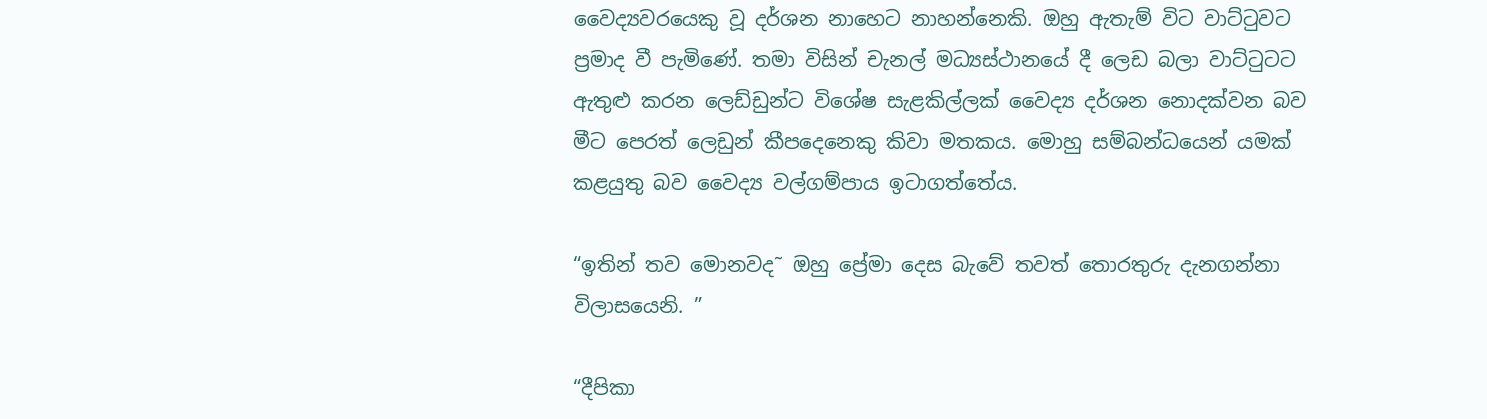වෛද්‍යවරයෙකු වූ දර්ශන නාහෙට නාහන්නෙකි. ඔහු ඇතැම් විට වාට්ටුවට ප්‍රමාද වී පැමිණේ. තමා විසින් චැනල් මධ්‍යස්ථානයේ දී ලෙඩ බලා වාට්ටුටට ඇතුළු කරන ලෙඩ්ඩුන්ට විශේෂ සැළකිල්ලක් වෛද්‍ය දර්ශන නොදක්වන බව මීට පෙරත් ලෙඩුන් කීපදෙනෙකු කිවා මතකය. මොහු සම්බන්ධයෙන් යමක් කළයුතු බව වෛද්‍ය වල්ගම්පාය ඉටාගත්තේය.

“ඉතින් තව මොනවද˜ ඔහු ප්‍රේමා දෙස බැවේ තවත් තොරතුරු දැනගන්නා විලාසයෙනි. ”

“දීපිකා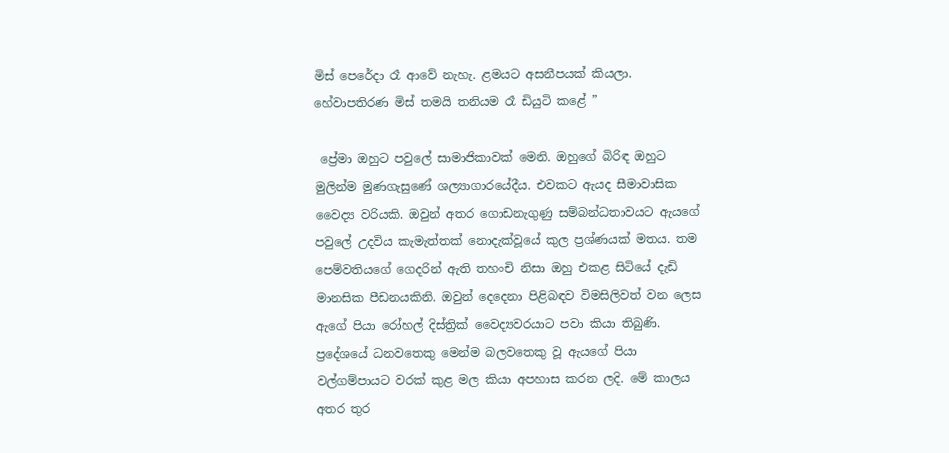මිස් පෙරේදා රෑ ආවේ නැහැ. ළමයට අසනීපයක් කියලා. හේවාපතිරණ මිස් තමයි තනියම රෑ ඩියුටි කළේ ”

 ප්‍රේමා ඔහුට පවුලේ සාමාජිකාවක් මෙනි. ඔහුගේ බිරිඳ ඔහුට මුලින්ම මුණගැසුණේ ශල්‍යාගාරයේදීය. එවකට ඇයද සීමාවාසික වෛද්‍ය වරියකි. ඔවුන් අතර ගොඩනැගුණු සම්බන්ධතාවයට ඇයගේ පවුලේ උදවිය කැමැත්තක් නොදැක්වූයේ කුල ප්‍රශ්ණයක් මතය. තම පෙම්වතියගේ ගෙදරින් ඇති තහංචි නිසා ඔහු එකළ සිටියේ දැඩි මානසික පීඩනයකිනි. ඔවුන් දෙදෙනා පිළිබඳව විමසිලිවත් වන ලෙස ඇගේ පියා රෝහල් දිස්ත්‍රික් වෛද්‍යවරයාට පවා කියා තිබුණි. ප්‍රදේශයේ ධනවතෙකු මෙන්ම බලවතෙකු වූ ඇයගේ පියා වල්ගම්පායට වරක් කුළ මල කියා අපහාස කරන ලදි. මේ කාලය අතර තුර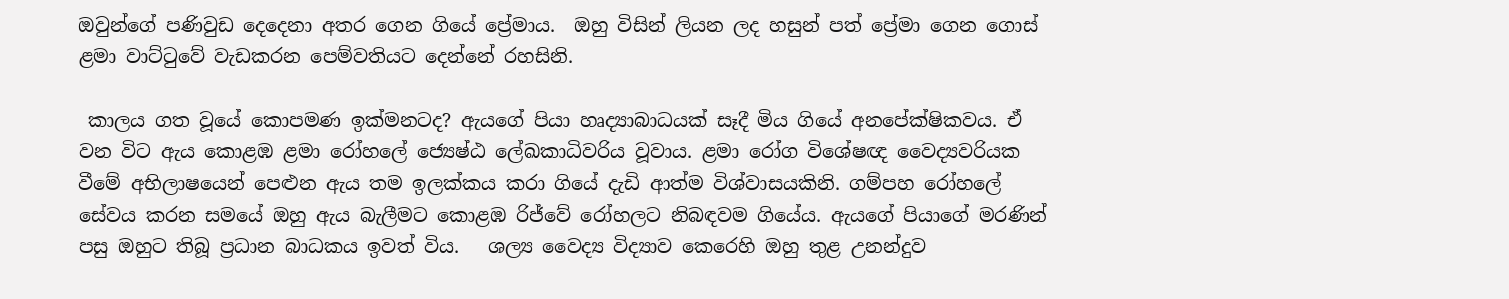ඔවුන්ගේ පණිවුඩ දෙදෙනා අතර ගෙන ගියේ ප්‍රේමාය.  ඔහු විසින් ලියන ලද හසුන් පත් ප්‍රේමා ගෙන ගොස් ළමා වාට්ටුවේ වැඩකරන පෙම්වතියට දෙන්නේ රහසිනි.

 කාලය ගත වූයේ කොපමණ ඉක්මනටද? ඇයගේ පියා හෘද්‍යාබාධයක් සෑදී මිය ගියේ අනපේක්ෂිකවය. ඒ වන විට ඇය කොළඹ ළමා රෝහලේ ජ්‍යෙෂ්ඨ ලේඛකාධිවරිය වූවාය. ළමා රෝග විශේෂඥ වෛද්‍යවරියක වීමේ අභිලාෂයෙන් පෙළුන ඇය තම ඉලක්කය කරා ගියේ දැඩි ආත්ම විශ්වාසයකිනි. ගම්පහ රෝහලේ සේවය කරන සමයේ ඔහු ඇය බැලීමට කොළඹ රිජ්වේ රෝහලට නිබඳවම ගියේය. ඇයගේ පියාගේ මරණින් පසු ඔහුට තිබූ ප්‍රධාන බාධකය ඉවත් විය.   ශල්‍ය වෛද්‍ය විද්‍යාව කෙරෙහි ඔහු තුළ උනන්දුව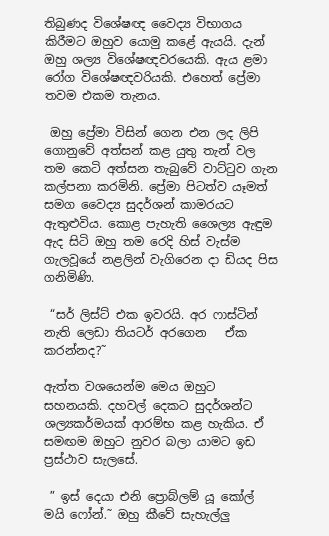තිබුණද විශේෂඥ වෛද්‍ය විභාගය කිරීමට ඔහුව යොමු කළේ ඇයයි. දැන් ඔහු ශල්‍ය විශේෂඥවරයෙකි. ඇය ළමා රෝග විශේෂඥවරියකි. එහෙත් ප්‍රේමා තවම එකම තැනය.

 ඔහු ප්‍රේමා විසින් ගෙන එන ලද ලිපි ගොනුවේ අත්සන් කළ යුතු තැන් වල තම කෙටි අත්සන තැබුවේ වාට්ටුව ගැන කල්පනා කරමිනි. ප්‍රේමා පිටත්ව යෑමත් සමග වෛද්‍ය සුදර්ශන් කාමරයට ඇතුළුවිය. කොළ පැහැති ශෛල්‍ය ඇඳුම ඇද සිටි ඔහු තම රෙදි හිස් වැස්ම ගැලවූයේ නළලින් වැගිරෙන දා ඩියද පිස ගනිමිණි.

 “සර් ලිස්ට් එක ඉවරයි. අර ෆාස්ටින් නැති ලෙඩා තියටර් අරගෙන   ඒක කරන්නද?˜

ඇත්ත වශයෙන්ම මෙය ඔහුට සහනයකි. දහවල් දෙකට සුදර්ශන්ට ශල්‍යකර්මයක් ආරම්භ කළ හැකිය. ඒ  සමඟම ඔහුට නුවර බලා යාමට ඉඩ ප්‍රස්ථාව සැලසේ.

 ” ඉස් දෙයා එනි ප්‍රොබ්ලම් යූ කෝල් මයි ෆෝන්.˜ ඔහු කීවේ සැහැල්ලු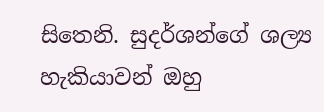සිතෙනි. සුදර්ශන්ගේ ශල්‍ය හැකියාවන් ඔහු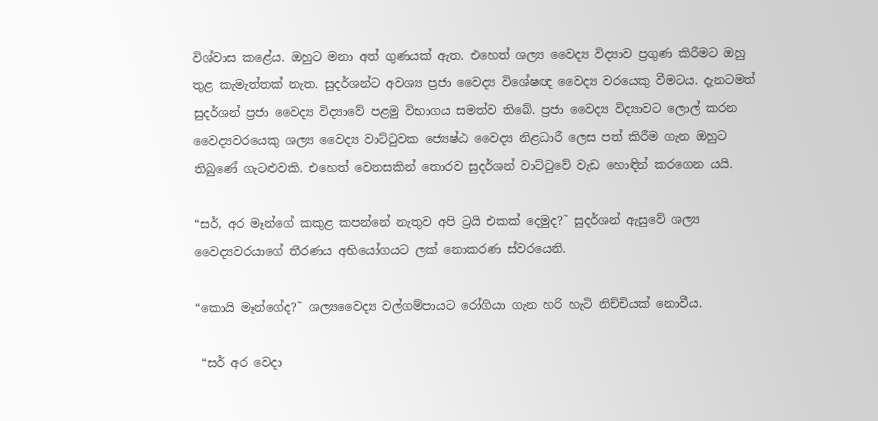විශ්වාස කළේය. ඔහුට මනා අත් ගුණයක් ඇත. එහෙත් ශල්‍ය වෛද්‍ය විද්‍යාව ප්‍රගුණ කිරීමට ඔහු තුළ කැමැත්තක් නැත. සුදර්ශන්ට අවශ්‍ය ප්‍රජා වෛද්‍ය විශේෂඥ වෛද්‍ය වරයෙකු වීමටය. දැනටමත් සුදර්ශන් ප්‍රජා වෛද්‍ය විද්‍යාවේ පළමු විභාගය සමත්ව තිබේ. ප්‍රජා වෛද්‍ය විද්‍යාවට ලොල් කරන වෛද්‍යවරයෙකු ශල්‍ය වෛද්‍ය වාට්ටුවක ජ්‍යෙෂ්ඨ වෛද්‍ය නිළධාරී ලෙස පත් කිරීම ගැන ඔහුට තිබුණේ ගැටළුවකි. එහෙත් වෙනසකින් තොරව සුදර්ශන් වාට්ටුවේ වැඩ හොඳින් කරගෙන යයි.

“සර්, අර මෑන්ගේ කකුළ කපන්නේ නැතුව අපි ට්‍රයි එකක් දෙමුද?˜ සුදර්ශන් ඇසුවේ ශල්‍ය වෛද්‍යවරයාගේ තීරණය අභියෝගයට ලක් නොකරණ ස්වරයෙනි.

“කොයි මෑන්ගේද?˜ ශල්‍යවෛද්‍ය වල්ගම්පායට රෝගියා ගැන හරි හැටි නිච්චියක් නොවීය.

 “සර් අර වෙදා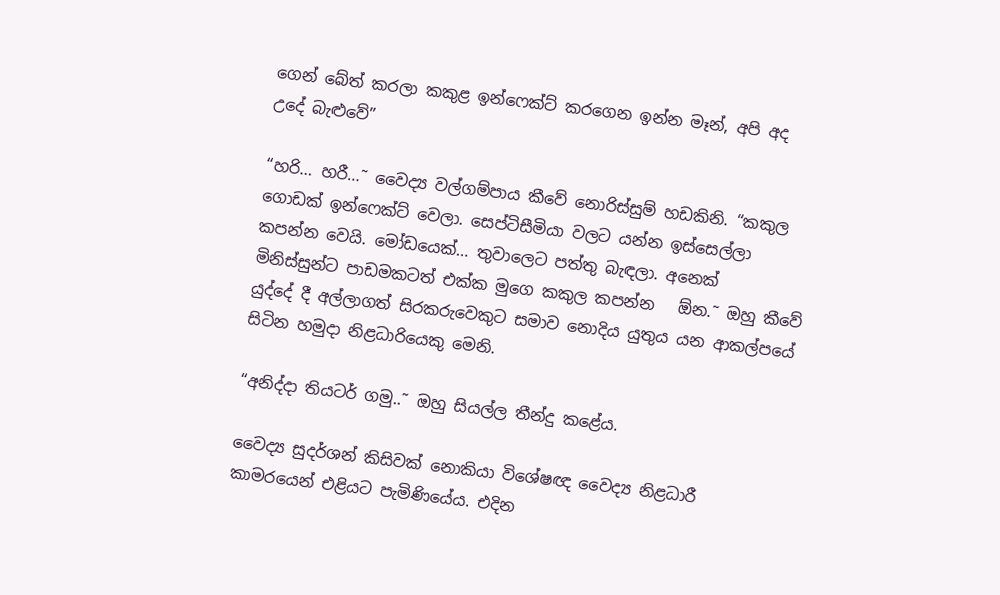ගෙන් බේත් කරලා කකුළ ඉන්ෆෙක්ට් කරගෙන ඉන්න මෑන්, අපි අද උදේ බැළුවේ”

“හරි… හරී…˜ වෛද්‍ය වල්ගම්පාය කීවේ නොරිස්සුම් හඩකිනි. “කකුල ගොඩක් ඉන්ෆෙක්ට් වෙලා. සෙප්ටිසීමියා වලට යන්න ඉස්සෙල්ලා කපන්න වෙයි. මෝඩයෙක්… තුවාලෙට පත්තු බැඳලා. අනෙක් මිනිස්සුන්ට පාඩමකටත් එක්ක මුගෙ කකුල කපන්න   ඕන.˜ ඔහු කීවේ යුද්දේ දී අල්ලාගත් සිරකරුවෙකුට සමාව නොදිය යුතුය යන ආකල්පයේ සිටින හමුදා නිළධාරියෙකු මෙනි.

“අනිද්දා තියටර් ගමු..˜ ඔහු සියල්ල තීන්දු කළේය.

වෛද්‍ය සුදර්ශන් කිසිවක් නොකියා විශේෂඥ වෛද්‍ය නිළධාරී කාමරයෙන් එළියට පැමිණියේය. එදින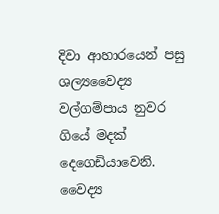දිවා ආහාරයෙන් පසු ශල්‍යවෛද්‍ය  වල්ගම්පාය නුවර ගියේ මදක් දෙගෙඩියාවෙනි. වෛද්‍ය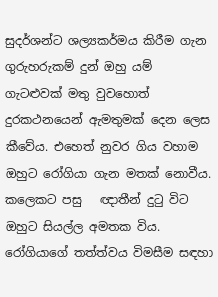සුදර්ශන්ට ශල්‍යකර්මය කිරීම ගැන ගුරුහරුකම් දුන් ඔහු යම් ගැටළුවක් මතු වුවහොත් දුරකථනයෙන් ඇමතුමක් දෙන ලෙස කීවේය. එහෙත් නුවර ගිය වහාම ඔහුට රෝගියා ගැන මතක් නොවීය. කලෙකට පසු   ඥාතීන් දුටු විට ඔහුට සියල්ල අමතක විය. රෝගියාගේ තත්ත්වය විමසීම සඳහා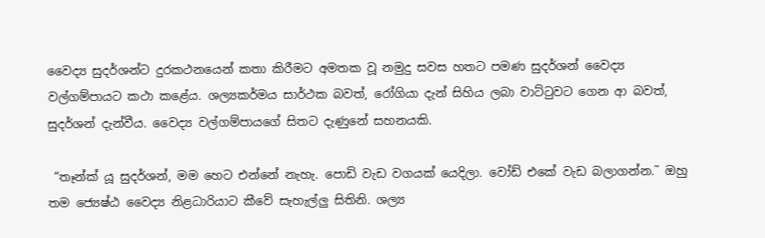වෛද්‍ය සුදර්ශන්ට දුරකථනයෙන් කතා කිරීමට අමතක වූ නමුදු සවස හතට පමණ සුදර්ශන් වෛද්‍ය වල්ගම්පායට කථා කළේය. ශල්‍යකර්මය සාර්ථක බවත්, රෝගියා දැන් සිහිය ලබා වාට්ටුවට ගෙන ආ බවත්, සුදර්ශන් දැන්වීය. වෛද්‍ය වල්ගම්පායගේ සිතට දැණුනේ සහනයකි.

 “තෑන්ක් යූ සුදර්ශන්, මම හෙට එන්නේ නැහැ. පොඩි වැඩ වගයක් යෙදිලා. වෝඩ් එකේ වැඩ බලාගන්න.˜ ඔහු තම ජ්‍යෙෂ්ඨ වෛද්‍ය නිළධාරියාට කීවේ සැහැල්ලු සිතිනි. ශල්‍ය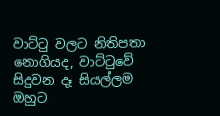වාට්ටු වලට නිතිපතා නොගියද, වාට්ටුවේ සිදුවන දෑ සියල්ලම ඔහුට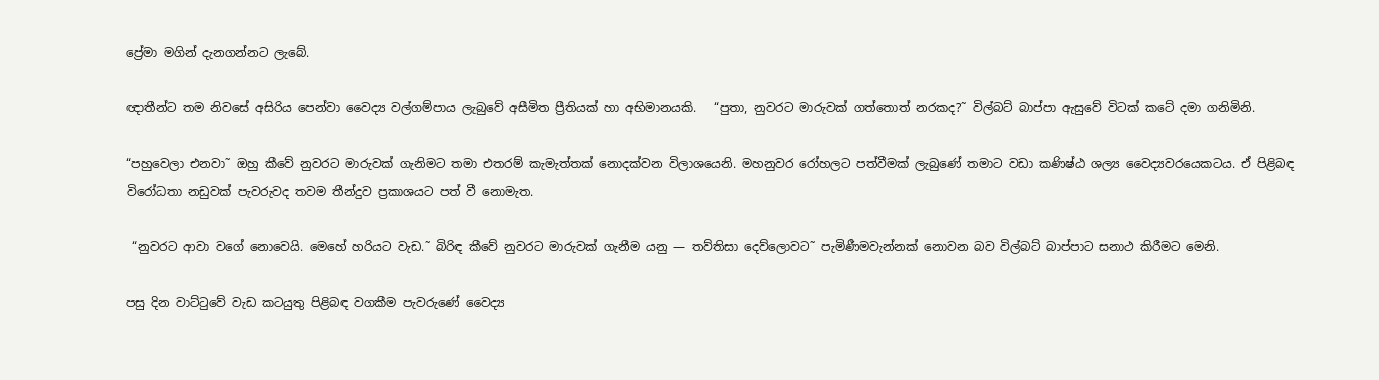ප්‍රේමා මගින් දැනගන්නට ලැබේ.

ඥාතීන්ට තම නිවසේ අසිරිය පෙන්වා වෛද්‍ය වල්ගම්පාය ලැබුවේ අසීමිත ප්‍රීතියක් හා අභිමානයකි.   “පුතා, නුවරට මාරුවක් ගත්තොත් නරකද?˜ විල්බට් බාප්පා ඇසුවේ විටක් කටේ දමා ගනිමිනි.

“පහුවෙලා එනවා˜ ඔහු කීවේ නුවරට මාරුවක් ගැනිමට තමා එතරම් කැමැත්තක් නොදක්වන විලාශයෙනි. මහනුවර රෝහලට පත්වීමක් ලැබුණේ තමාට වඩා කණිෂ්ඨ ශල්‍ය වෛද්‍යවරයෙකටය. ඒ පිළිබඳ විරෝධතා නඩුවක් පැවරුවද තවම තීන්දුව ප්‍රකාශයට පත් වී නොමැත.

 “නුවරට ආවා වගේ නොවෙයි. මෙහේ හරියට වැඩ.˜ බිරිඳ කීවේ නුවරට මාරුවක් ගැනීම යනු — තව්තිසා දෙව්ලොවට˜ පැමිණීමවැන්නක් නොවන බව විල්බට් බාප්පාට සනාථ කිරීමට මෙනි.

පසු දින වාට්ටුවේ වැඩ කටයුතු පිළිබඳ වගකීම පැවරුණේ වෛද්‍ය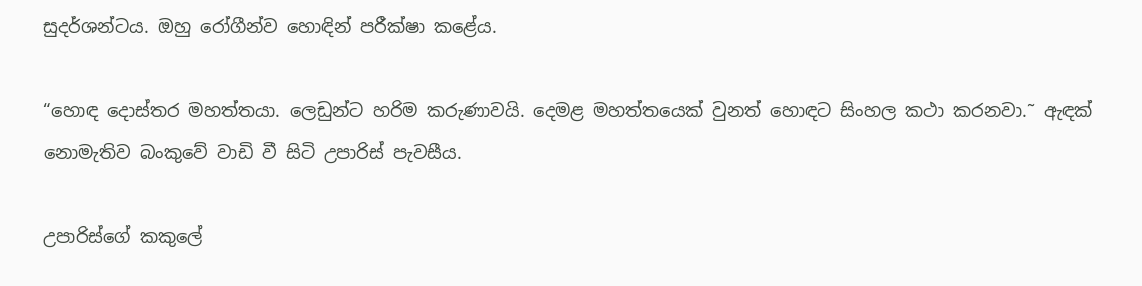සුදර්ශන්ටය. ඔහු රෝගීන්ව හොඳින් පරීක්ෂා කළේය.

“හොඳ දොස්තර මහත්තයා. ලෙඩුන්ට හරිම කරුණාවයි. දෙමළ මහත්තයෙක් වුනත් හොඳට සිංහල කථා කරනවා.˜ ඇඳක් නොමැතිව බංකුවේ වාඩි වී සිටි උපාරිස් පැවසීය.

උපාරිස්ගේ කකුලේ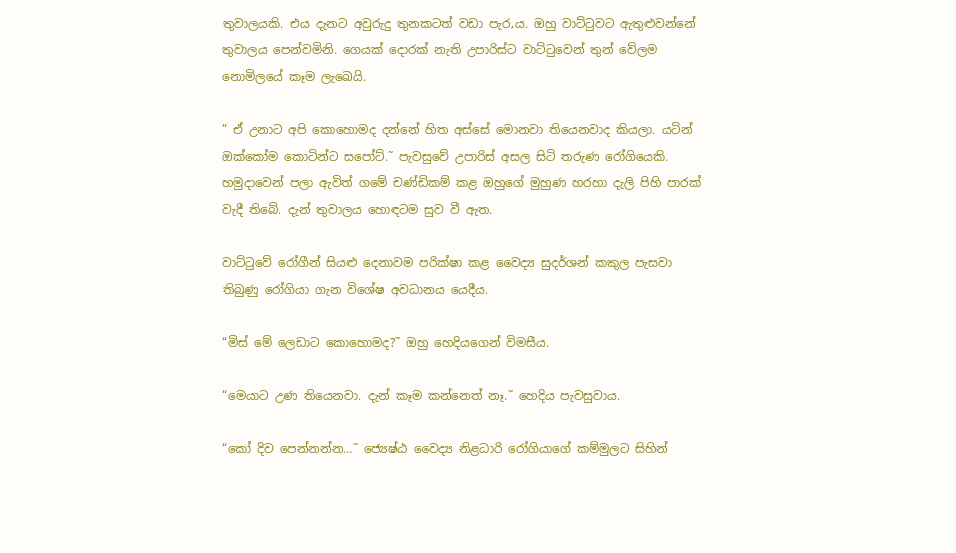තුවාලයකි. එය දැනට අවුරුදු තුනකටත් වඩා පැර‚ය. ඔහු වාට්ටුවට ඇතුළුවන්නේ තුවාලය පෙන්වමිනි. ගෙයක් දොරක් නැති උපාරිස්ට වාට්ටුවෙන් තුන් වේලම නොමිලයේ කෑම ලැඛෙයි.

” ඒ උනාට අපි කොහොමද දන්නේ හිත අස්සේ මොනවා තියෙනවාද කියලා. යටින් ඔක්කෝම කොටින්ට සපෝට්.˜ පැවසුවේ උපාරිස් අසල සිටි තරුණ රෝගියෙකි. හමුදාවෙන් පලා ඇවිත් ගමේ චණ්ඩිකම් කළ ඔහුගේ මුහුණ හරහා දැලි පිහි පාරක් වැදී තිබේ. දැන් තුවාලය හොඳටම සුව වී ඇත.

වාට්ටුවේ රෝගීන් සියළු දෙනාවම පරික්ෂා කළ වෛද්‍ය සුදර්ශන් කකුල පැසවා තිබුණු රෝගියා ගැන විශේෂ අවධානය යෙදීය.

“මිස් මේ ලෙඩාට කොහොමද?˜ ඔහු හෙදියගෙන් විමසීය.

“මෙයාට උණ තියෙනවා. දැන් කෑම කන්නෙත් නෑ.˜ හෙදිය පැවසුවාය.

“කෝ දිව පෙන්නන්න…˜ ජ්‍යෙෂ්ඨ වෛද්‍ය නිළධාරි රෝගියාගේ කම්මුලට සිහින්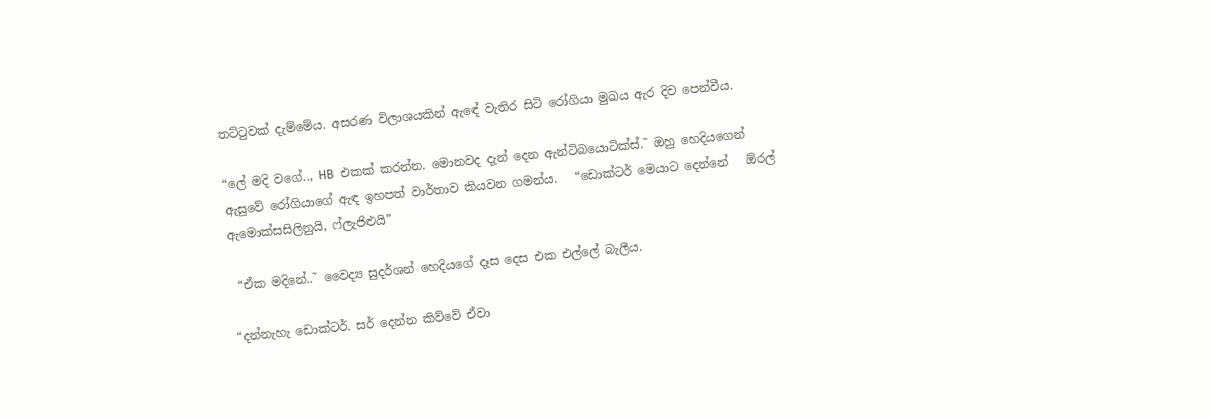තට්ටුවක් දැම්මේය. අසරණ විලාශයකින් ඇඳේ වැතිර සිටි රෝගියා මුඛය ඇර දිව පෙන්වීය.

“ලේ මදි වගේ.., HB  එකක් කරන්න. මොනවද දැන් දෙන ඇන්ටිබයොටික්ස්.˜ ඔහු හෙදියගෙන් ඇසුවේ රෝගියාගේ ඇඳ ඉහපත් වාර්තාව කියවන ගමන්ය.   “ඩොක්ටර් මෙයාට දෙන්නේ   ඕරල් ඇමොක්සසිලිනුයි, ෆ්ලැජිළුයි”

 “ඒක මදිනේ..˜ වෛද්‍ය සුදර්ශන් හෙදියගේ දෑස දෙස එක එල්ලේ බැලීය.

“දන්නැහැ ඩොක්ටර්. සර් දෙන්න කිව්වේ ඒවා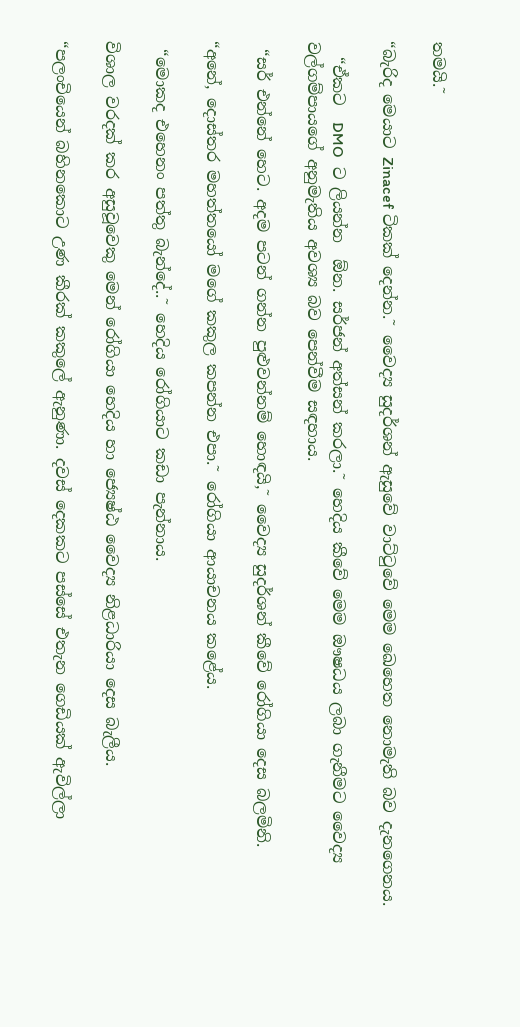තමයි.˜

“බැරිද මෙයාට Zinacef ටිකක් දෙන්න.˜ වෛද්‍ය සුදර්ශන් ඇසුවේ වාට්ටුවේ මෙම ඛෙහෙත නොමැති බව දැනගෙනය.

  “ඒකට  DMO  ට ලියන්න  ඕන. සර්ජන් අත්සන් කරලා.˜ හෙදිය කීවේ මෙම ඖෂධය ලබා ගැනීමට වෛද්‍ය වල්ගම්පායගේ අනුමැතිය අවශ්‍ය බව පෙන්වීම සඳහාය.

 “සර් එන්නේ හෙට. අදම පටන් ගන්න පුළුවන්නම් හොඳයි,˜ වෛද්‍ය සුදර්ශන් කීවේ රෝගියා දෙස බලමිනි.

“අනේ, දොස්තර මහත්තයෝ මගේ කකුල කපන්න එපා.˜ රෝගියා ආයාචනය කළේය.

 “මොකද එහෙනං පත්තු බැන්දේ..˜ හෙදිය රෝගියාට කඩා පැන්නාය.

විශාල වරදක් කර අසුවූවෙකු මෙන් රෝගියා හෙදිය හා ජ්‍යෙෂ්ඨ වෛද්‍ය නිළධාරියා දෙස බැලීය.

“පලංචියෙන් බහිනකොට උණ කීරක් කකුලේ ඇනුණා. දවස් දෙකකට පස්සේ එතැන ගෙඩියක් ඇවිල්ලා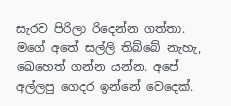සැරව පිරිලා රිදෙන්න ගත්තා. මගේ අතේ සල්ලි තිබ්බේ නැහැ, ඛෙහෙත් ගන්න යන්න. අපේ අල්ලපු ගෙදර ඉන්නේ වෙදෙක්.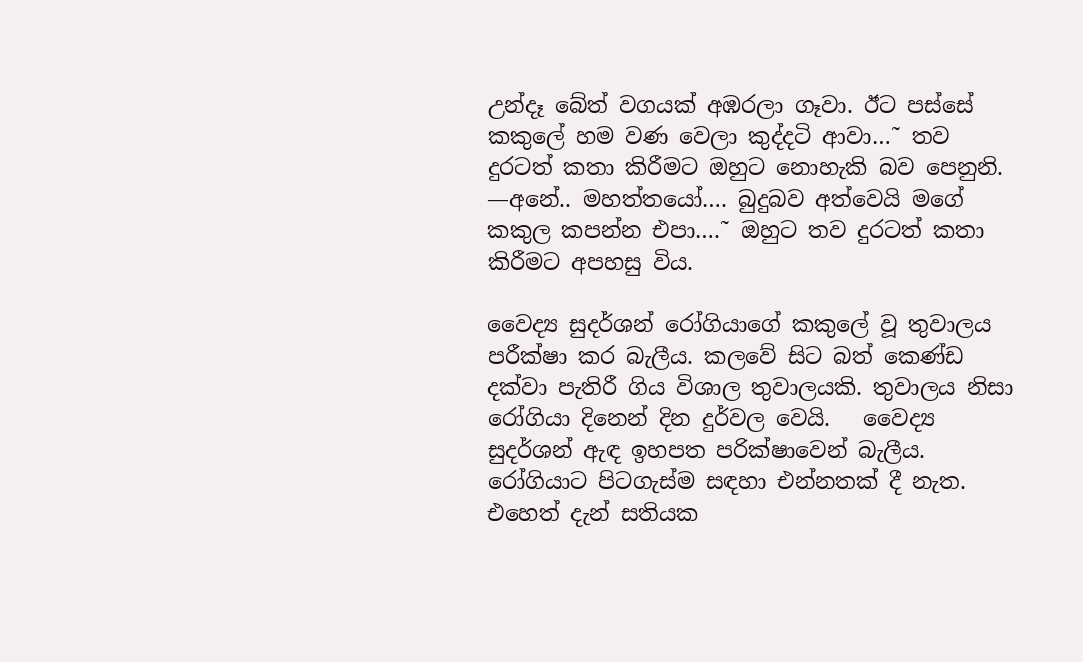උන්දෑ බේත් වගයක් අඹරලා ගෑවා. ඊට පස්සේ කකුලේ හම වණ වෙලා කුද්දටි ආවා…˜ තව දුරටත් කතා කිරීමට ඔහුට නොහැකි බව පෙනුනි. —අනේ.. මහත්තයෝ…. බුදුබව අත්වෙයි මගේ කකුල කපන්න එපා….˜ ඔහුට තව දුරටත් කතා කිරීමට අපහසු විය.

වෛද්‍ය සුදර්ශන් රෝගියාගේ කකුලේ වූ තුවාලය පරීක්ෂා කර බැලීය. කලවේ සිට බත් කෙණ්ඩ දක්වා පැතිරී ගිය විශාල තුවාලයකි. තුවාලය නිසා රෝගියා දිනෙන් දින දුර්වල වෙයි.   වෛද්‍ය සුදර්ශන් ඇඳ ඉහපත පරික්ෂාවෙන් බැලීය. රෝගියාට පිටගැස්ම සඳහා එන්නතක් දී නැත. එහෙත් දැන් සතියක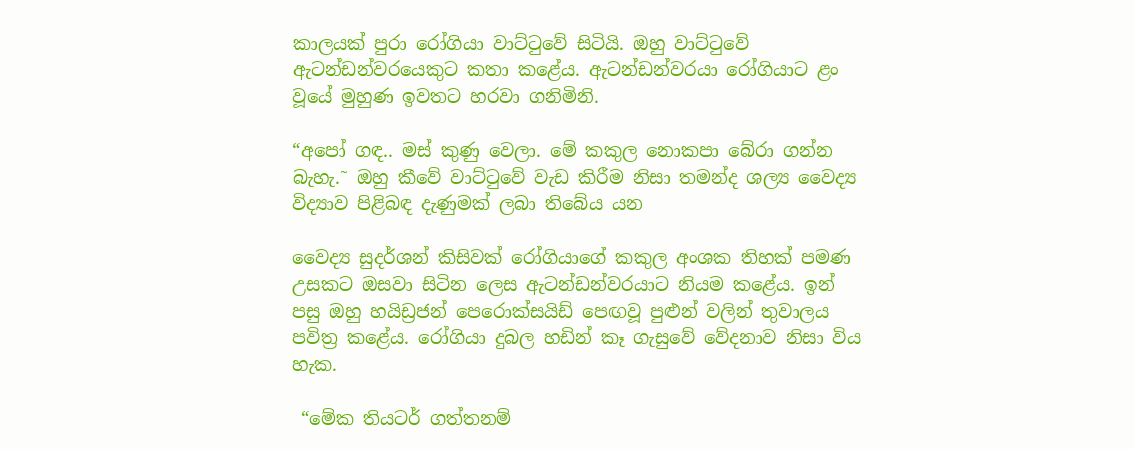කාලයක් පුරා රෝගියා වාට්ටුවේ සිටියි. ඔහු වාට්ටුවේ ඇටන්ඩන්වරයෙකුට කතා කළේය. ඇටන්ඩන්වරයා රෝගියාට ළං වූයේ මුහුණ ඉවතට හරවා ගනිමිනි.

“අපෝ ගඳ.. මස් කුණු වෙලා. මේ කකුල නොකපා බේරා ගන්න බැහැ.˜ ඔහු කීවේ වාට්ටුවේ වැඩ කිරීම නිසා තමන්ද ශල්‍ය වෛද්‍ය විද්‍යාව පිළිබඳ දැණුමක් ලබා තිබේය යන

වෛද්‍ය සුදර්ශන් කිසිවක් රෝගියාගේ කකුල අංශක තිහක් පමණ උසකට ඔසවා සිටින ලෙස ඇටන්ඩන්වරයාට නියම කළේය. ඉන් පසු ඔහු හයිඩ්‍රජන් පෙරොක්සයිඩ් පෙඟවූ පුළුන් වලින් තුවාලය පවිත්‍ර කළේය. රෝගියා දුබල හඩින් කෑ ගැසුවේ වේදනාව නිසා විය හැක.

 “මේක තියටර් ගත්තනම්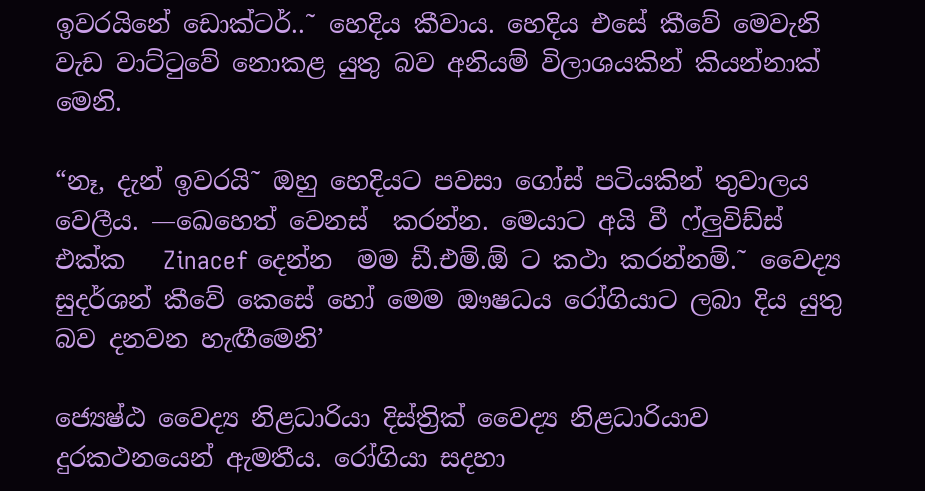ඉවරයිනේ ඩොක්ටර්..˜ හෙදිය කීවාය. හෙදිය එසේ කීවේ මෙවැනි වැඩ වාට්ටුවේ නොකළ යුතු බව අනියම් විලාශයකින් කියන්නාක් මෙනි.

“නෑ, දැන් ඉවරයි˜ ඔහු හෙදියට පවසා ගෝස් පටියකින් තුවාලය වෙලීය. —ඛෙහෙත් වෙනස්  කරන්න. මෙයාට අයි වී ෆ්ලුවිඩ්ස් එක්ක   Zinacef දෙන්න  මම ඩී.එම්.ඕ ට කථා කරන්නම්.˜ වෛද්‍ය සුදර්ශන් කීවේ කෙසේ හෝ මෙම ඖෂධය රෝගියාට ලබා දිය යුතු බව දනවන හැඟීමෙනි’

ජ්‍යෙෂ්ඨ වෛද්‍ය නිළධාරියා දිස්ත්‍රික් වෛද්‍ය නිළධාරියාව දුරකථනයෙන් ඇමතීය. රෝගියා සදහා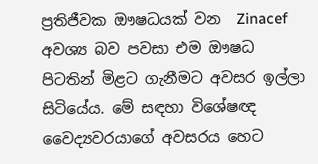ප්‍රතිජීවක ඖෂධයක් වන  Zinacef  අවශ්‍ය බව පවසා එම ඖෂධ පිටතින් මිළට ගැනීමට අවසර ඉල්ලා සිටියේය. මේ සඳහා විශේෂඥ වෛද්‍යවරයාගේ අවසරය හෙට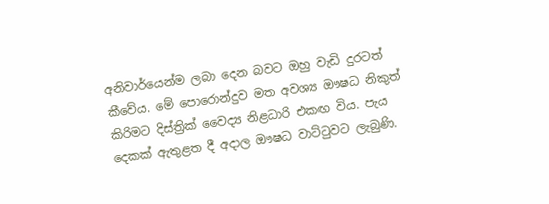අනිවාර්යෙන්ම ලබා දෙන බවට ඔහු වැඩි දුරටත් කීවේය. මේ පොරොන්දුව මත අවශ්‍ය ඖෂධ නිකුත් කිරිමට දිස්ත්‍රික් වෛද්‍ය නිළධාරි එකඟ විය. පැය දෙකක් ඇතුළත දී අදාල ඖෂධ වාට්ටුවට ලැබුණි.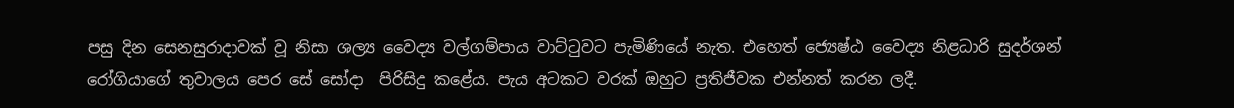පසු දින සෙනසුරාදාවක් වූ නිසා ශල්‍ය වෛද්‍ය වල්ගම්පාය වාට්ටුවට පැමිණියේ නැත. එහෙත් ජ්‍යෙෂ්ඨ වෛද්‍ය නිළධාරි සුදර්ශන් රෝගියාගේ තුවාලය පෙර සේ සෝදා  පිරිසිදු කළේය. පැය අටකට වරක් ඔහුට ප්‍රතිජීවක එන්නත් කරන ලදී.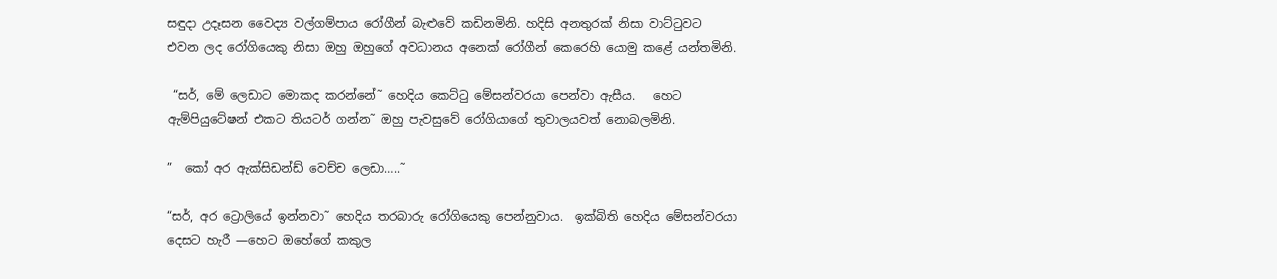සඳුදා උදෑසන වෛද්‍ය වල්ගම්පාය රෝගීන් බැළුවේ කඩිනමිනි. හදිසි අනතුරක් නිසා වාට්ටුවට එවන ලද රෝගියෙකු නිසා ඔහු ඔහුගේ අවධානය අනෙක් රෝගීන් කෙරෙහි යොමු කළේ යන්තමිනි.

 “සර්, මේ ලෙඩාට මොකද කරන්නේ˜ හෙදිය කෙට්ටු මේසන්වරයා පෙන්වා ඇසීය.   හෙට ඇම්පියුටේෂන් එකට තියටර් ගන්න˜ ඔහු පැවසුවේ රෝගියාගේ තුවාලයවත් නොබලමිනි.

”  කෝ අර ඇක්සිඩන්ඩ් වෙච්ච ලෙඩා…..˜

“සර්, අර ට්‍රොලියේ ඉන්නවා˜ හෙදිය තරබාරු රෝගියෙකු පෙන්නුවාය.  ඉක්බිති හෙදිය මේසන්වරයා දෙසට හැරී —හෙට ඔහේගේ කකුල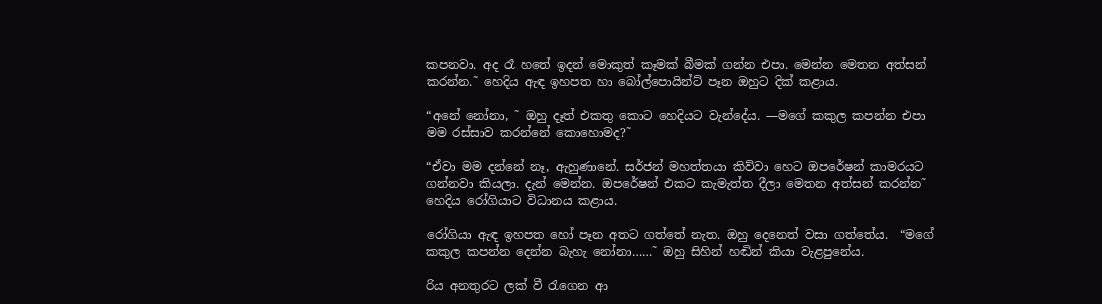කපනවා. අද රෑ හතේ ඉදන් මොකුත් කෑමක් බීමක් ගන්න එපා. මෙන්න මෙතන අත්සන් කරන්න.˜ හෙදිය ඇඳ ඉහපත හා බෝල්පොයින්ට් පෑන ඔහුට දික් කළාය.

“අනේ නෝනා, ˜ ඔහු දෑත් එකතු කොට හෙදියට වැන්දේය. —මගේ කකුල කපන්න එපා මම රස්සාව කරන්නේ කොහොමද?˜

“ඒවා මම දන්නේ නෑ, ඇහුණානේ. සර්ජන් මහත්තයා කිව්වා හෙට ඔපරේෂන් කාමරයට ගන්නවා කියලා. දැන් මෙන්න. ඔපරේෂන් එකට කැමැත්ත දීලා මෙතන අත්සන් කරන්න˜ හෙදිය රෝගියාට විධානය කළාය.

රෝගියා ඇඳ ඉහපත හෝ පෑන අතට ගත්තේ නැත. ඔහු දෙනෙත් වසා ගත්තේය.  “මගේ කකුල කපන්න දෙන්න බැහැ නෝනා……˜ ඔහු සිහින් හඬින් කියා වැළපුනේය.

රිය අනතුරට ලක් වී රැගෙන ආ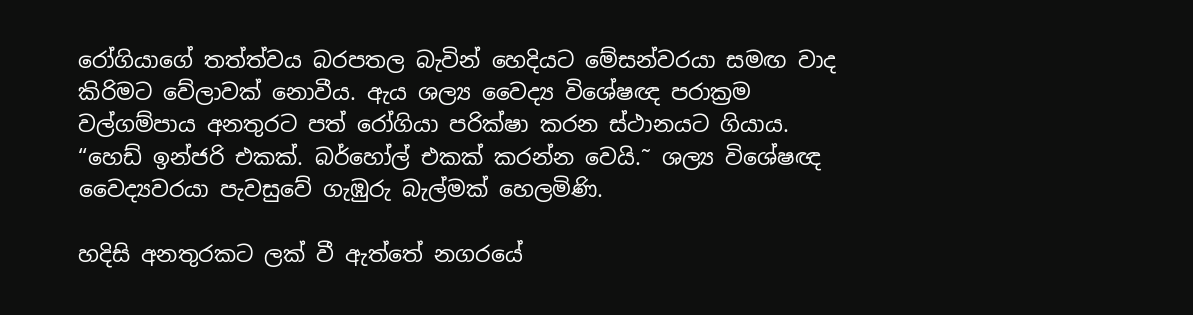රෝගියාගේ තත්ත්වය බරපතල බැවින් හෙදියට මේසන්වරයා සමඟ වාද කිරිමට වේලාවක් නොවීය. ඇය ශල්‍ය වෛද්‍ය විශේෂඥ පරාක්‍රම වල්ගම්පාය අනතුරට පත් රෝගියා පරික්ෂා කරන ස්ථානයට ගියාය.   “හෙඩ් ඉන්ජරි එකක්. බර්හෝල් එකක් කරන්න වෙයි.˜ ශල්‍ය විශේෂඥ වෛද්‍යවරයා පැවසුවේ ගැඹුරු බැල්මක් හෙලමිණි.

හදිසි අනතුරකට ලක් වී ඇත්තේ නගරයේ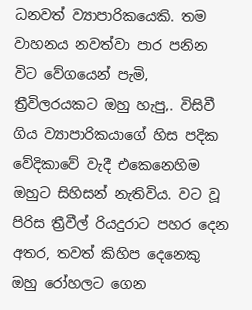ධනවත් ව්‍යාපාරිකයෙකි. තම වාහනය නවත්වා පාර පනින විට වේගයෙන් පැමි‚ ත්‍රීවිලරයකට ඔහු හැපු‚. විසිවී ගිය ව්‍යාපාරිකයාගේ හිස පදික වේදිකාවේ වැදී එකෙනෙහිම ඔහුට සිහිසන් නැතිවිය. වට වූ පිරිස ත්‍රීවීල් රියදුරාට පහර දෙන අතර, තවත් කිහිප දෙනෙකු ඔහු රෝහලට ගෙන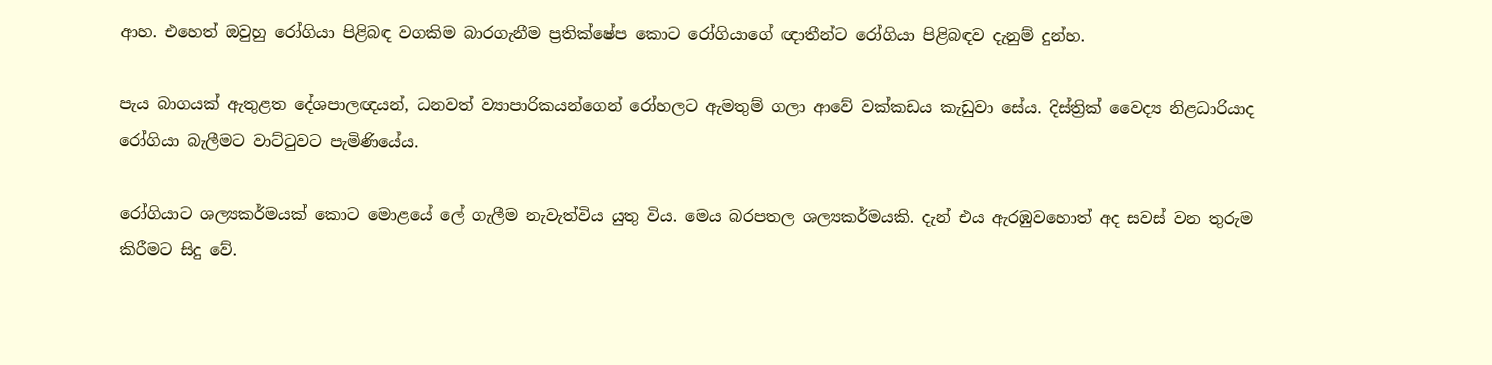ආහ. එහෙත් ඔවුහු රෝගියා පිළිබඳ වගකිම බාරගැනීම ප්‍රතික්ෂේප කොට රෝගියාගේ ඥාතීන්ට රෝගියා පිළිබඳව දැනුම් දුන්හ.

පැය බාගයක් ඇතුළත දේශපාලඥයන්, ධනවත් ව්‍යාපාරිකයන්ගෙන් රෝහලට ඇමතුම් ගලා ආවේ වක්කඩය කැඩුවා සේය. දිස්ත්‍රික් වෛද්‍ය නිළධාරියාද රෝගියා බැලීමට වාට්ටුවට පැමිණියේය.

රෝගියාට ශල්‍යකර්මයක් කොට මොළයේ ලේ ගැලීම නැවැත්විය යුතු විය. මෙය බරපතල ශල්‍යකර්මයකි. දැන් එය ඇරඹුවහොත් අද සවස් වන තුරුම කිරීමට සිදු වේ.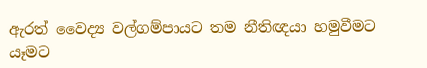ඇරත් වෛද්‍ය වල්ගම්පායට තම නීතිඥයා හමුවීමට යෑමට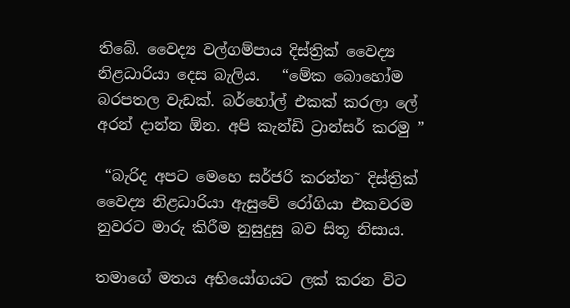තිබේ. වෛද්‍ය වල්ගම්පාය දිස්ත්‍රික් වෛද්‍ය නිළධාරියා දෙස බැලිය.   “මේක බොහෝම බරපතල වැඩක්. බර්හෝල් එකක් කරලා ලේ අරන් දාන්න ඕන. අපි කැන්ඩි ට්‍රාන්සර් කරමු ”

 “බැරිද අපට මෙහෙ සර්ජරි කරන්න˜ දිස්ත්‍රික් වෛද්‍ය නිළධාරියා ඇසුවේ රෝගියා එකවරම නුවරට මාරු කිරීම නුසුදුසු බව සිතූ නිසාය.

තමාගේ මතය අභියෝගයට ලක් කරන විට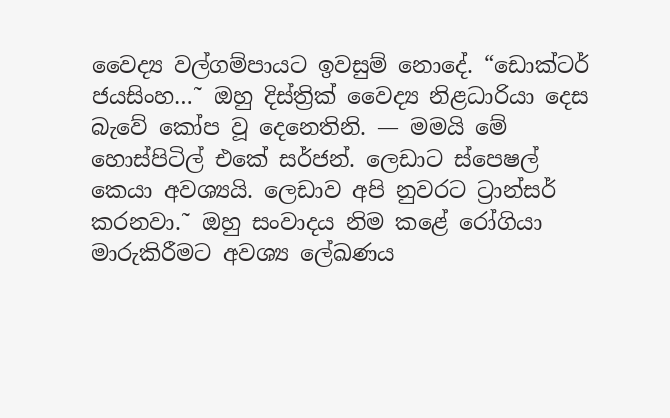වෛද්‍ය වල්ගම්පායට ඉවසුම් නොදේ. “ඩොක්ටර් ජයසිංහ…˜ ඔහු දිස්ත්‍රික් වෛද්‍ය නිළධාරියා දෙස බැවේ කෝප වූ දෙනෙතිනි. — මමයි මේ හොස්පිටිල් එකේ සර්ජන්. ලෙඩාට ස්පෙෂල් කෙයා අවශ්‍යයි. ලෙඩාව අපි නුවරට ට්‍රාන්සර් කරනවා.˜ ඔහු සංවාදය නිම කළේ රෝගියා මාරුකිරීමට අවශ්‍ය ලේඛණය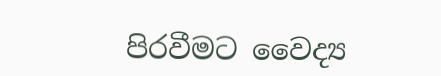පිරවීමට වෛද්‍ය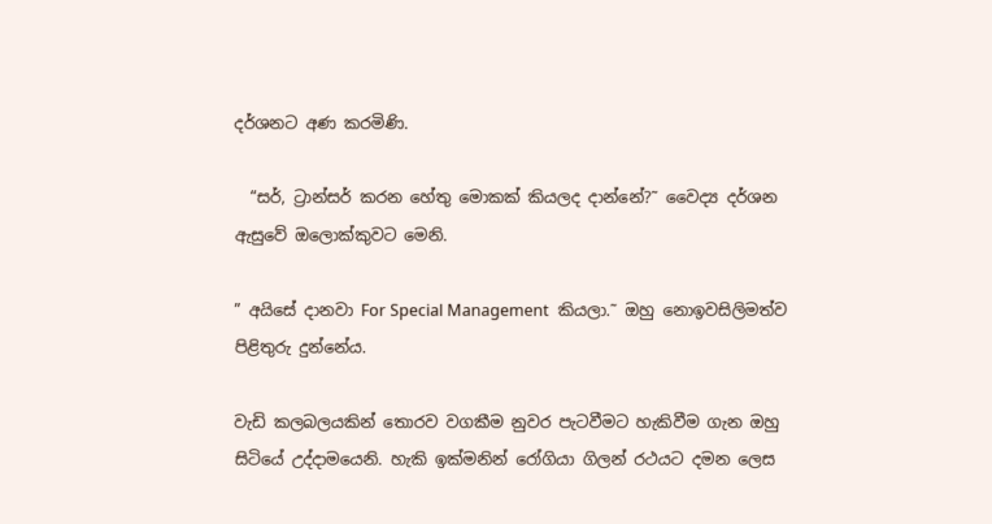දර්ශනට අණ කරමිණි.

  “සර්, ට්‍රාන්සර් කරන හේතු මොකක් කියලද දාන්නේ?˜ වෛද්‍ය දර්ශන ඇසුවේ ඔලොක්කුවට මෙනි.

” අයිසේ දානවා For Special Management  කියලා.˜ ඔහු නොඉවසිලිමත්ව පිළිතුරු දුන්නේය.

වැඩි කලබලයකින් තොරව වගකීම නුවර පැටවීමට හැකිවීම ගැන ඔහු සිටියේ උද්දාමයෙනි. හැකි ඉක්මනින් රෝගියා ගිලන් රථයට දමන ලෙස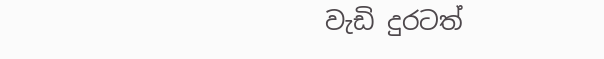වැඩි දුරටත්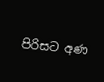පිරිසට අණ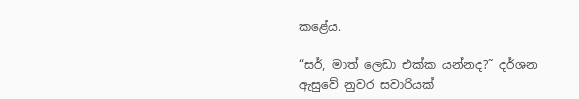කළේය.

“සර්, මාත් ලෙඩා එක්ක යන්නද?˜ දර්ශන ඇසුවේ නුවර සවාරියක්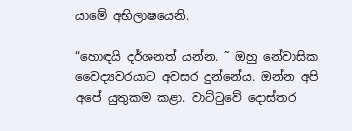යාමේ අභිලාෂයෙනි.

“හොඳයි දර්ශනත් යන්න. ˜ ඔහු නේවාසික වෛද්‍යවරයාට අවසර දුන්නේය. ඔන්න අපි අපේ යුතුකම කළා. වාට්ටුවේ දොස්තර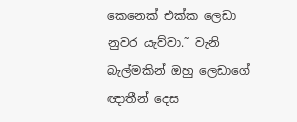කෙනෙක් එක්ක ලෙඩා නුවර යැව්වා.˜ වැනි බැල්මකින් ඔහු ලෙඩාගේ ඥාතීන් දෙස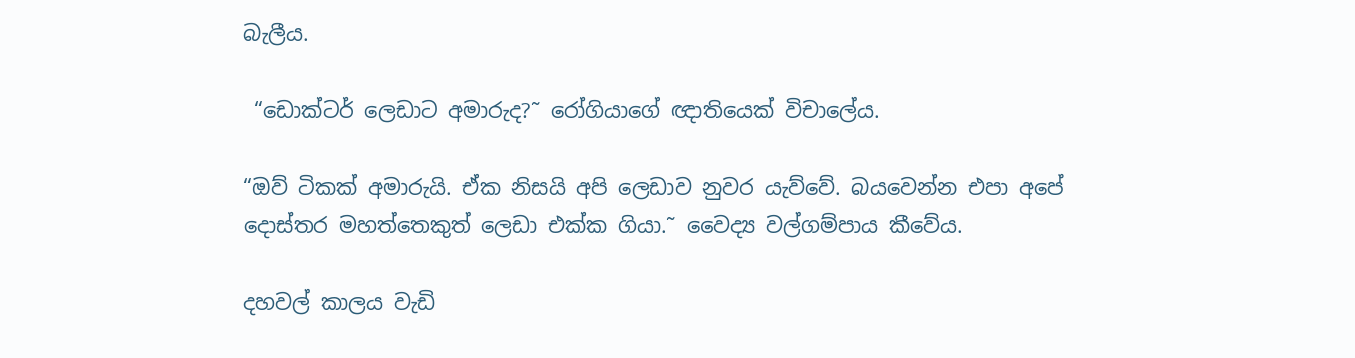බැලීය.

 “ඩොක්ටර් ලෙඩාට අමාරුද?˜ රෝගියාගේ ඥාතියෙක් විචාලේය.

“ඔව් ටිකක් අමාරුයි. ඒක නිසයි අපි ලෙඩාව නුවර යැව්වේ. බයවෙන්න එපා අපේ දොස්තර මහත්තෙකුත් ලෙඩා එක්ක ගියා.˜ වෛද්‍ය වල්ගම්පාය කීවේය.

දහවල් කාලය වැඩි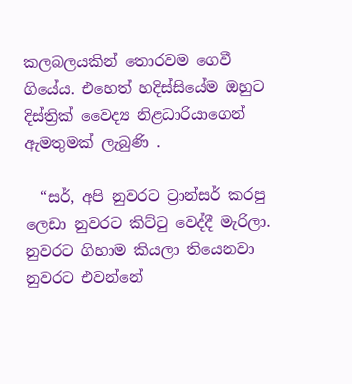කලබලයකින් තොරවම ගෙවී ගියේය. එහෙත් හදිස්සියේම ඔහුට දිස්ත්‍රික් වෛද්‍ය නිළධාරියාගෙන් ඇමතුමක් ලැබුණි .

  “සර්, අපි නුවරට ට්‍රාන්සර් කරපු ලෙඩා නුවරට කිට්ටු වෙද්දී මැරිලා. නුවරට ගිහාම කියලා තියෙනවා නුවරට එවන්නේ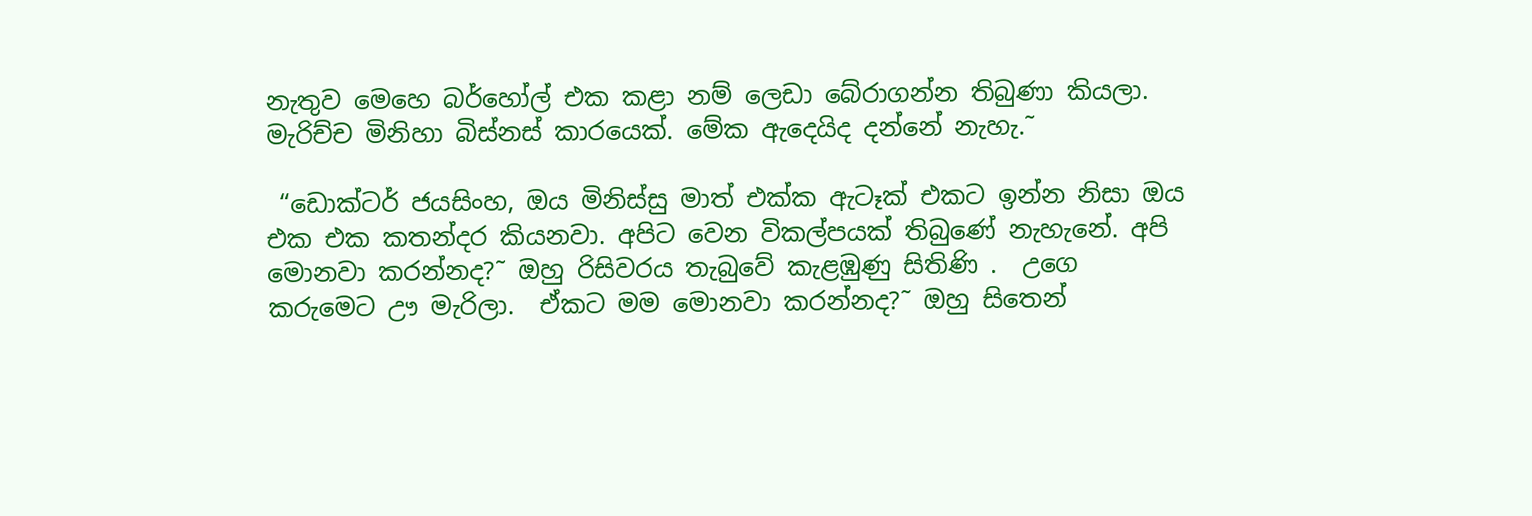නැතුව මෙහෙ බර්හෝල් එක කළා නම් ලෙඩා බේරාගන්න තිබුණා කියලා. මැරිච්ච මිනිහා බිස්නස් කාරයෙක්. මේක ඇදෙයිද දන්නේ නැහැ.˜

 “ඩොක්ටර් ජයසිංහ, ඔය මිනිස්සු මාත් එක්ක ඇටෑක් එකට ඉන්න නිසා ඔය එක එක කතන්දර කියනවා. අපිට වෙන විකල්පයක් තිබුණේ නැහැනේ. අපි මොනවා කරන්නද?˜ ඔහු රිසිවරය තැබුවේ කැළඹුණු සිතිණි .  උගෙ කරුමෙට ඌ මැරිලා.  ඒකට මම මොනවා කරන්නද?˜ ඔහු සිතෙන්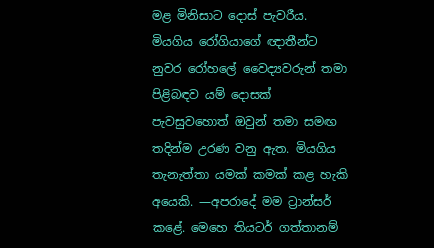මළ මිනිසාට දොස් පැවරීය. මියගිය රෝගියාගේ ඥාතීන්ට නුවර රෝහලේ වෛද්‍යවරුන් තමා පිළිබඳව යම් දොසක් පැවසුවහොත් ඔවුන් තමා සමඟ තදින්ම උරණ වනු ඇත. මියගිය තැනැත්තා යමක් කමක් කළ හැකි අයෙකි. —අපරාදේ මම ට්‍රාන්සර් කළේ. මෙහෙ තියටර් ගත්තානම්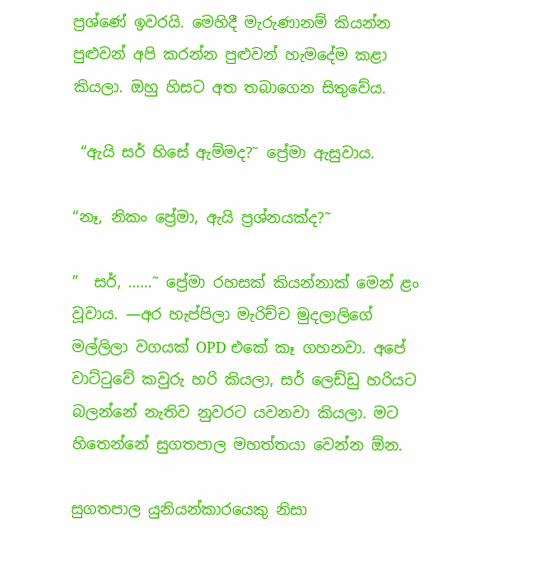ප්‍රශ්ණේ ඉවරයි. මෙහිදී මැරුණානම් කියන්න පුළුවන් අපි කරන්න පුළුවන් හැමදේම කළා කියලා. ඔහු හිසට අත තබාගෙන සිතුවේය.

 “ඇයි සර් හිසේ ඇම්මද?˜ ප්‍රේමා ඇසුවාය.

“නෑ, නිකං ප්‍රේමා, ඇයි ප්‍රශ්නයක්ද?˜

”  සර්, ……˜ ප්‍රේමා රහසක් කියන්නාක් මෙන් ළං වූවාය. —අර හැප්පිලා මැරිච්ච මුදලාලිගේ මල්ලිලා වගයක් OPD එකේ කෑ ගහනවා. අපේ වාට්ටුවේ කවුරු හරි කියලා, සර් ලෙඩ්ඩු හරියට බලන්නේ නැතිව නුවරට යවනවා කියලා. මට හිතෙන්නේ සුගතපාල මහත්තයා වෙන්න ඕන.

සුගතපාල යුනියන්කාරයෙකු නිසා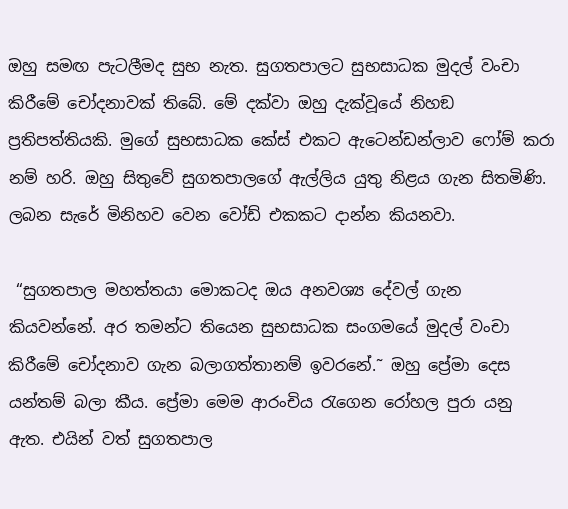ඔහු සමඟ පැටලීමද සුභ නැත. සුගතපාලට සුභසාධක මුදල් වංචා කිරීමේ චෝදනාවක් තිබේ. මේ දක්වා ඔහු දැක්වූයේ නිහඞ ප්‍රතිපත්තියකි. මුගේ සුභසාධක කේස් එකට ඇටෙන්ඩන්ලාව ෆෝම් කරා නම් හරි. ඔහු සිතුවේ සුගතපාලගේ ඇල්ලිය යුතු නිළය ගැන සිතමිණි. ලබන සැරේ මිනිහව වෙන වෝඩ් එකකට දාන්න කියනවා.

 “සුගතපාල මහත්තයා මොකටද ඔය අනවශ්‍ය දේවල් ගැන කියවන්නේ. අර තමන්ට තියෙන සුභසාධක සංගමයේ මුදල් වංචා කිරීමේ චෝදනාව ගැන බලාගත්තානම් ඉවරනේ.˜ ඔහු ප්‍රේමා දෙස යන්තම් බලා කීය. ප්‍රේමා මෙම ආරංචිය රැගෙන රෝහල පුරා යනු ඇත. එයින් වත් සුගතපාල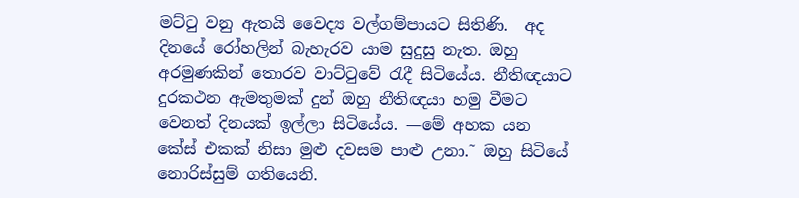මට්ටු වනු ඇතයි වෛද්‍ය වල්ගම්පායට සිතිණි.  අද දිනයේ රෝහලින් බැහැරව යාම සුදුසු නැත. ඔහු අරමුණකින් තොරව වාට්ටුවේ රැදී සිටියේය. නීතිඥයාට දුරකථන ඇමතුමක් දුන් ඔහු නීතිඥයා හමු වීමට වෙනත් දිනයක් ඉල්ලා සිටියේය. —මේ අහක යන කේස් එකක් නිසා මුළු දවසම පාළු උනා.˜ ඔහු සිටියේ නොරිස්සුම් ගතියෙනි.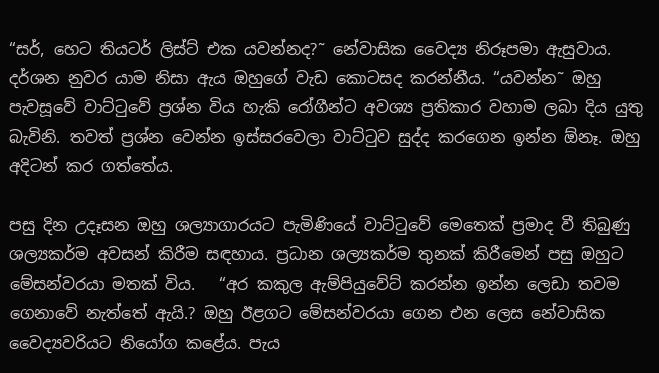“සර්, හෙට තියටර් ලිස්ට් එක යවන්නද?˜ නේවාසික වෛද්‍ය නිරූපමා ඇසුවාය. දර්ශන නුවර යාම නිසා ඇය ඔහුගේ වැඩ කොටසද කරන්නීය. “යවන්න˜ ඔහු පැවසූවේ වාට්ටුවේ ප්‍රශ්න විය හැකි රෝගීන්ට අවශ්‍ය ප්‍රතිකාර වහාම ලබා දිය යුතු බැවිනි. තවත් ප්‍රශ්න වෙන්න ඉස්සරවෙලා වාට්ටුව සුද්ද කරගෙන ඉන්න ඕනෑ. ඔහු අදිටන් කර ගත්තේය.

පසු දින උදෑසන ඔහු ශල්‍යාගාරයට පැමිණියේ වාට්ටුවේ මෙතෙක් ප්‍රමාද වී තිබුණු ශල්‍යකර්ම අවසන් කිරීම සඳහාය. ප්‍රධාන ශල්‍යකර්ම තුනක් කිරීමෙන් පසු ඔහුට මේසන්වරයා මතක් විය.   “අර කකුල ඇම්පියුවේට් කරන්න ඉන්න ලෙඩා තවම ගෙනාවේ නැත්තේ ඇයි.? ඔහු ඊළගට මේසන්වරයා ගෙන එන ලෙස නේවාසික වෛද්‍යවරියට නියෝග කළේය. පැය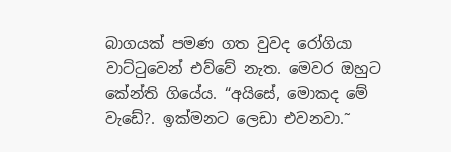බාගයක් පමණ ගත වුවද රෝගියා වාට්ටුවෙන් එව්වේ නැත. මෙවර ඔහුට කේන්ති ගියේය. “අයිසේ, මොකද මේ වැඩේ?. ඉක්මනට ලෙඩා එවනවා.˜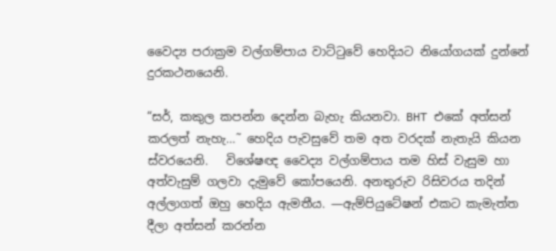වෛද්‍ය පරාක්‍රම වල්ගම්පාය වාට්ටුවේ හෙදියට නියෝගයක් දුන්නේ දුරකථනයෙනි.

“සර්, කකුල කපන්න දෙන්න බැහැ කියනවා. BHT එකේ අත්සන් කරලත් නැහැ…˜ හෙදිය පැවසුවේ තම අත වරදක් නැතැයි කියන ස්වරයෙනි.   විශේෂඥ වෛද්‍ය වල්ගම්පාය තම හිස් වැසුම හා අත්වැසුම් ගලවා දැමුවේ කෝපයෙනි. අනතුරුව රිසිවරය තදින් අල්ලාගත් ඔහු හෙදිය ඇමතීය. —ඇම්පියුටේෂන් එකට කැමැත්ත දීලා අත්සන් කරන්න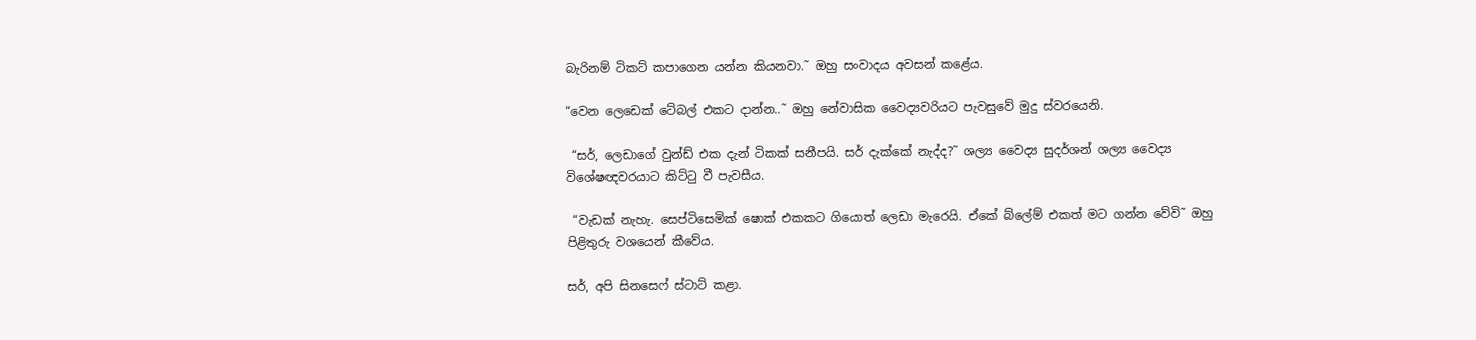බැරිනම් ටිකට් කපාගෙන යන්න කියනවා.˜ ඔහු සංවාදය අවසන් කළේය.

“වෙන ලෙඩෙක් ටේබල් එකට දාන්න..˜ ඔහු නේවාසික වෛද්‍යවරියට පැවසුවේ මුදු ස්වරයෙනි.

 “සර්, ලෙඩාගේ වුන්ඩ් එක දැන් ටිකක් සනීපයි. සර් දැක්කේ නැද්ද?˜ ශල්‍ය වෛද්‍ය සුදර්ශන් ශල්‍ය වෛද්‍ය විශේෂඥවරයාට කිට්ටු වී පැවසීය.

 “වැඩක් නැහැ. සෙප්ටිසෙමික් ෂොක් එකකට ගියොත් ලෙඩා මැරෙයි. ඒකේ බ්ලේම් එකත් මට ගන්න වේවි˜ ඔහු පිළිතුරු වශයෙන් කීවේය.

සර්, අපි සිනසෙෆ් ස්ටාට් කළා.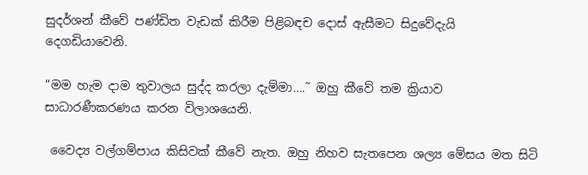සුදර්ශන් කීවේ පණ්ඩිත වැඩක් කිරීම පිළිබඳච දොස් ඇසීමට සිදුවේදැයි දෙගඩියාවෙනි.

“මම හැම දාම තුවාලය සුද්ද කරලා දැම්මා….˜ ඔහු කීවේ තම ක්‍රියාව සාධාරණීකරණය කරන විලාශයෙනි.

 වෛද්‍ය වල්ගම්පාය කිසිවක් කීවේ නැත. ඔහු නිහව සැතපෙන ශල්‍ය මේසය මත සිටි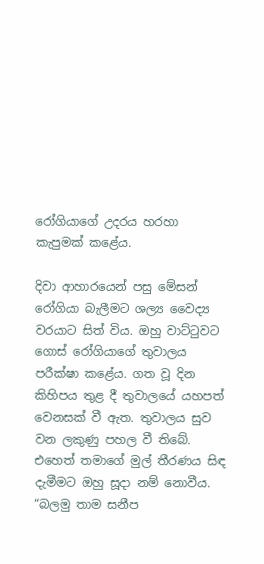රෝගියාගේ උදරය හරහා කැපුමක් කළේය.

දිවා ආහාරයෙන් පසු මේසන් රෝගියා බැලීමට ශල්‍ය වෛද්‍ය වරයාට සිත් විය. ඔහු වාට්ටුවට ගොස් රෝගියාගේ තුවාලය පරීක්ෂා කළේය. ගත වූ දින කිහිපය තුළ දී තුවාලයේ යහපත් වෙනසක් වී ඇත. තුවාලය සුව වන ලකුණු පහල වී තිබේ. එහෙත් තමාගේ මුල් තීරණය සිඳ දැමීමට ඔහු සූදා නම් නොවීය.   “බලමු තාම සනීප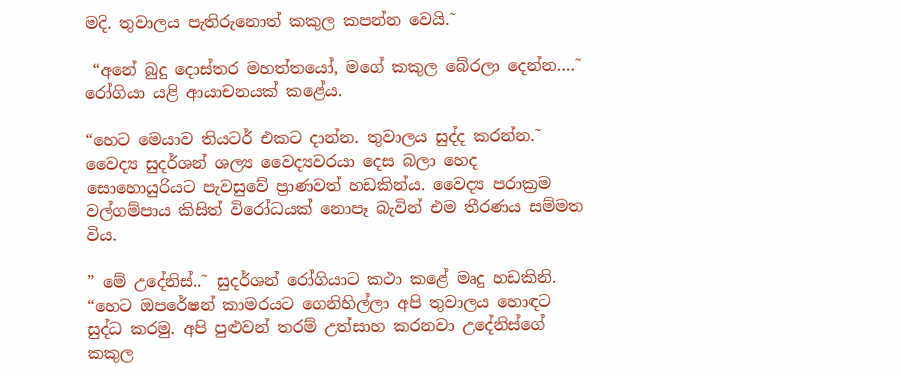මදි. තුවාලය පැතිරුනොත් කකුල කපන්න වෙයි.˜

 “අනේ බුදු දොස්තර මහත්තයෝ, මගේ කකුල බේරලා දෙන්න….˜ රෝගියා යළි ආයාචනයක් කළේය.

“හෙට මෙයාව තියටර් එකට දාන්න. තුවාලය සුද්ද කරන්න.˜ වෛද්‍ය සුදර්ශන් ශල්‍ය වෛද්‍යවරයා දෙස බලා හෙද සොහොයුරියට පැවසුවේ ප්‍රාණවත් හඩකින්ය. වෛද්‍ය පරාක්‍රම වල්ගම්පාය කිසිත් විරෝධයක් නොපෑ බැවින් එම තීරණය සම්මත විය.

” මේ උදේනිස්..˜ සුදර්ශන් රෝගියාට කථා කළේ මෘදු හඩකිනි. “හෙට ඔපරේෂන් කාමරයට ගෙනිහිල්ලා අපි තුවාලය හොඳට සුද්ධ කරමු. අපි පුළුවන් තරම් උත්සාහ කරනවා උදේනිස්ගේ කකුල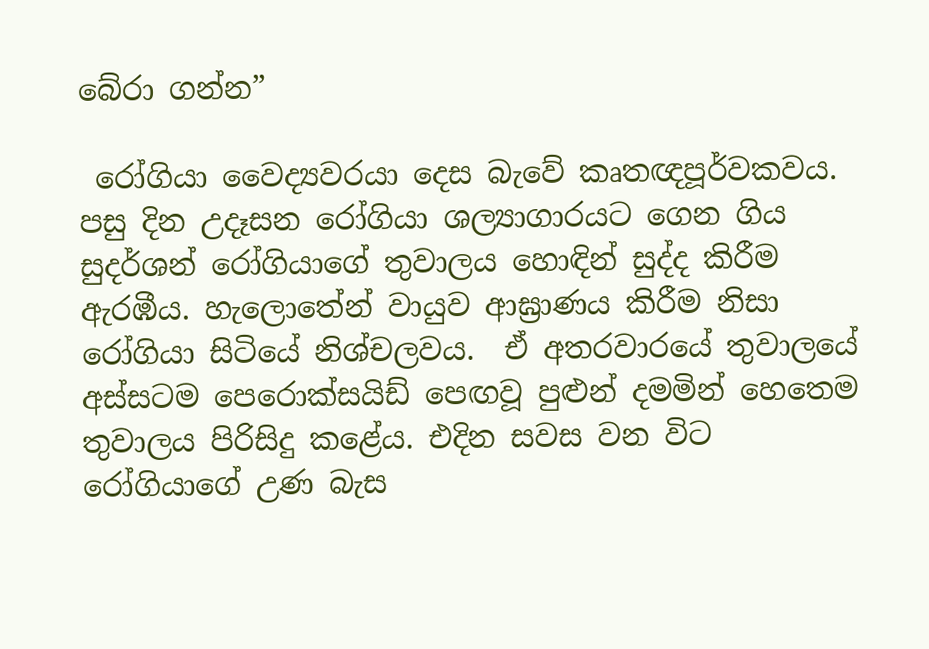බේරා ගන්න”

 රෝගියා වෛද්‍යවරයා දෙස බැවේ කෘතඥපූර්වකවය.  පසු දින උදෑසන රෝගියා ශල්‍යාගාරයට ගෙන ගිය සුදර්ශන් රෝගියාගේ තුවාලය හොඳින් සුද්ද කිරීම ඇරඹීය. හැලොතේන් වායුව ආඝ්‍රාණය කිරීම නිසා රෝගියා සිටියේ නිශ්චලවය.  ඒ අතරවාරයේ තුවාලයේ අස්සටම පෙරොක්සයිඩ් පෙඟවූ පුළුන් දමමින් හෙතෙම තුවාලය පිරිසිදු කළේය. එදින සවස වන විට රෝගියාගේ උණ බැස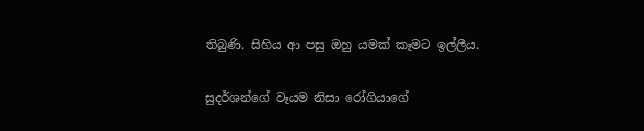තිබුණි. සිහිය ආ පසු ඔහු යමක් කෑමට ඉල්ලීය.

සුදර්ශන්ගේ වෑයම නිසා රෝගියාගේ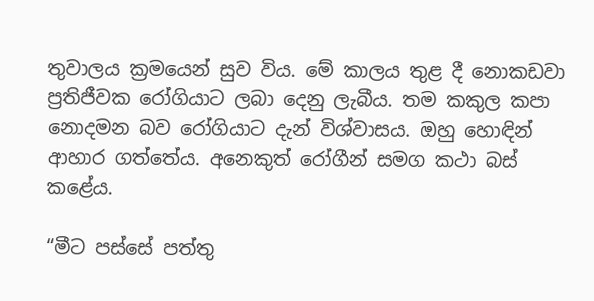තුවාලය ක්‍රමයෙන් සුව විය. මේ කාලය තුළ දී නොකඩවා ප්‍රතිජීවක රෝගියාට ලබා දෙනු ලැබීය. තම කකුල කපා නොදමන බව රෝගියාට දැන් විශ්වාසය. ඔහු හොඳින් ආහාර ගත්තේය. අනෙකුත් රෝගීන් සමග කථා බස් කළේය.

“මීට පස්සේ පත්තු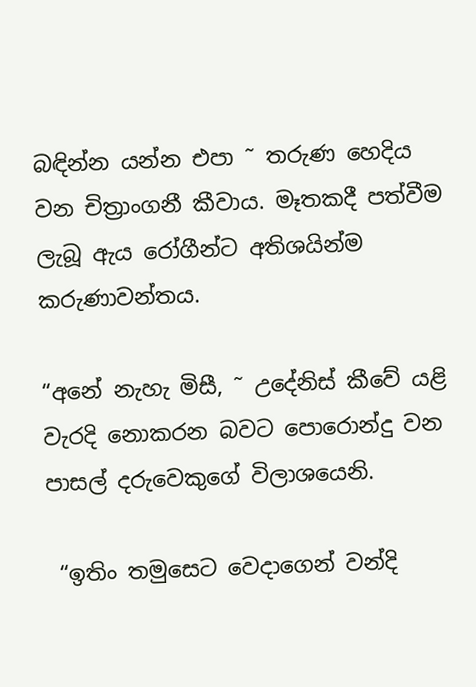බඳින්න යන්න එපා ˜ තරුණ හෙදිය වන චිත්‍රාංගනී කීවාය. මෑතකදී පත්වීම ලැබූ ඇය රෝගීන්ට අතිශයින්ම කරුණාවන්තය.

“අනේ නැහැ මිසී, ˜ උදේනිස් කීවේ යළි වැරදි නොකරන බවට පොරොන්දු වන පාසල් දරුවෙකුගේ විලාශයෙනි.

 “ඉතිං තමුසෙට වෙදාගෙන් වන්දි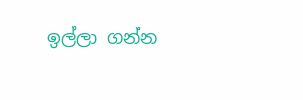ඉල්ලා ගන්න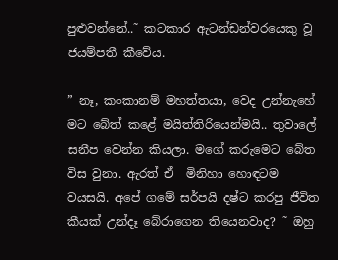පුළුවන්නේ..˜ කටකාර ඇටන්ඩන්වරයෙකු වූ ජයම්පතී කීවේය.

” නෑ, කංකානම් මහත්තයා, වෙද උන්නැහේ  මට බේත් කළේ මයිත්තිරියෙන්මයි.. තුවාලේ සනීප වෙන්න කියලා. මගේ කරුමෙට බේත විස වුනා. ඇරත් ඒ  මිනිහා හොඳටම වයසයි. අපේ ගමේ සර්පයි දෂ්ට කරපු ජීවිත කීයක් උන්දෑ බේරාගෙන තියෙනවාද? ˜ ඔහු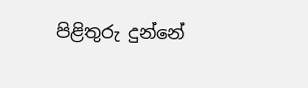පිළිතුරු දුන්නේ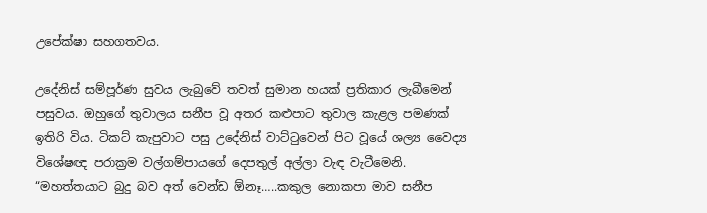උපේක්ෂා සහගතවය.

උදේනිස් සම්පූර්ණ සුවය ලැබුවේ තවත් සුමාන හයක් ප්‍රතිකාර ලැබීමෙන් පසුවය. ඔහුගේ තුවාලය සනීප වූ අතර කළුපාට තුවාල කැළල පමණක් ඉතිරි විය. ටිකට් කැපුවාට පසු උදේනිස් වාට්ටුවෙන් පිට වූයේ ශල්‍ය වෛද්‍ය විශේෂඥ පරාක්‍රම වල්ගම්පායගේ දෙපතුල් අල්ලා වැඳ වැටීමෙනි. “මහත්තයාට බුදු බව අත් වෙන්ඩ ඕනෑ…..කකුල නොකපා මාව සනීප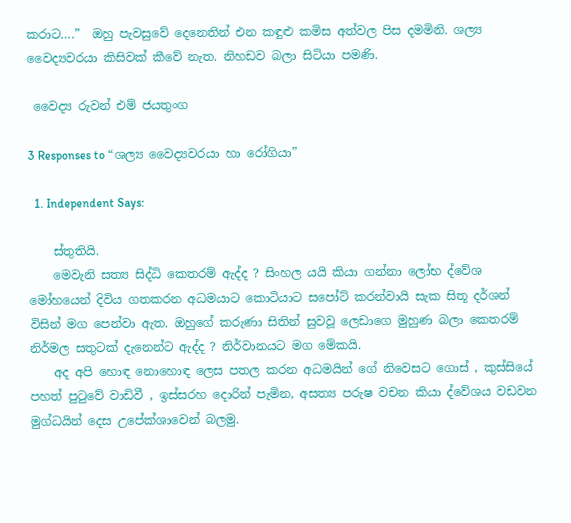කරාට….”  ඔහු පැවසුවේ දෙනෙතින් එන කඳුළු කමිස අත්වල පිස දමමිනි. ශල්‍ය වෛද්‍යවරයා කිසිවක් කීවේ නැත. නිහඩව බලා සිටියා පමණි.

 වෛද්‍ය රුවන් එම් ජයතුංග

3 Responses to “ශල්‍ය වෛද්‍යවරයා හා රෝගියා”

  1. Independent Says:

    ස්තුතියි.
    මෙවැනි සත්‍ය සිද්ධි කෙතරම් ඇද්ද ? සිංහල යයි කියා ගන්නා ලෝභ ද්වේශ මෝහයෙන් දිවිය ගතකරන අධමයාට කොටියාට සපෝට් කරන්වායි සැක සිතූ දර්ශන් විසින් මග පෙන්වා ඇත. ඔහුගේ කරුණා සිතින් සුවවූ ලෙඩාගෙ මුහුණ බලා කෙතරම් නිර්මල සතුටක් දැනෙන්ට ඇද්ද ? නිර්වානයට මග මේකයි.
    අද අපි හොඳ නොහොඳ ලෙස පතල කරන අධමයින් ගේ නිවෙසට ගොස් , කුස්සියේ පහත් පුටුවේ වාඩිවී , ඉස්සරහ දොරින් පැමින, අසත්‍ය පරුෂ වචන කියා ද්වේශය වඩවන මුග්ධයින් දෙස උපේක්ශාවෙන් බලමු.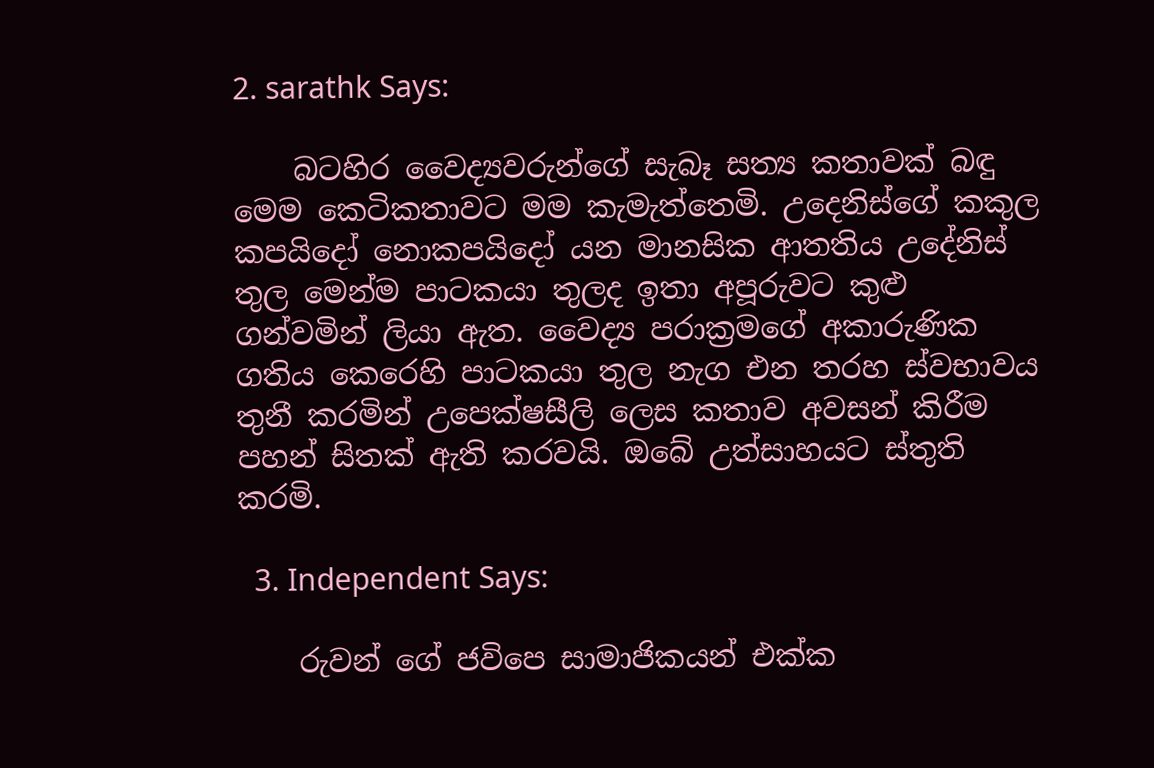2. sarathk Says:

    බටහිර වෛද්‍යවරුන්ගේ සැබෑ සත්‍ය කතාවක් බඳු මෙම කෙටිකතාවට මම කැමැත්තෙමි. උදෙනිස්ගේ කකුල කපයිදෝ නොකපයිදෝ යන මානසික ආතතිය උදේනිස් තුල මෙන්ම පාටකයා තුලද ඉතා අපූරුවට කුළු ගන්වමින් ලියා ඇත. වෛද්‍ය පරාක්‍රමගේ අකාරුණික ගතිය කෙරෙහි පාටකයා තුල නැග එන තරහ ස්වභාවය තුනී කරමින් උපෙක්ෂසීලි ලෙස කතාව අවසන් කිරීම පහන් සිතක් ඇති කරවයි. ඔබේ උත්සාහයට ස්තුති කරමි.

  3. Independent Says:

    රුවන් ගේ ජවිපෙ සාමාජිකයන් එක්ක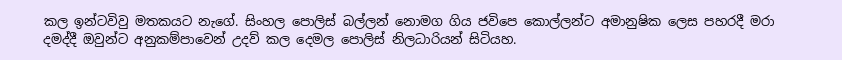කල ඉන්ටවිවු මතකයට නැගේ. සිංහල පොලිස් බල්ලන් නොමග ගිය ජවිපෙ කොල්ලන්ට අමානුෂික ලෙස පහරදී මරා දමද්දී ඔවුන්ට අනුකම්පාවෙන් උදව් කල දෙමල පොලිස් නිලධාරියන් සිටියහ.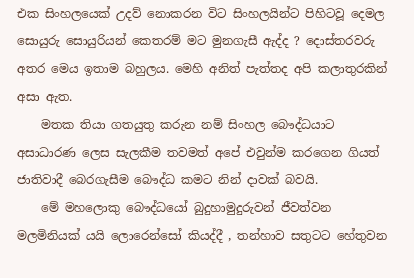එක සිංහලයෙක් උදව් නොකරන විට සිංහලයින්ට පිහිටවූ දෙමල සොයුරු සොයුරියන් කෙතරම් මට මුනගැසී ඇද්ද ? දොස්තරවරු අතර මෙය ඉතාම බහුලය. මෙහි අනිත් පැත්තද අපි කලාතුරකින් අසා ඇත.
    මතක තියා ගතයුතු කරුන නම් සිංහල බෞද්ධයාට අසාධාරණ ලෙස සැලකීම තවමත් අපේ එවුන්ම කරගෙන ගියත් ජාතිවාදී බෙරගැසීම බෞද්ධ කමට නින් දාවක් බවයි.
    මේ මහලොකු බෞද්ධයෝ බුදුහාමුදුරුවන් ජීවත්වන මලමිනියක්‍ යයි ලොරෙන්සෝ කියද්දී , තන්හාව සතුටට හේතුවන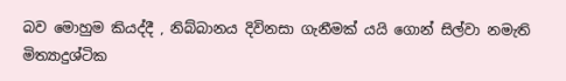බව මොහුම කියද්දී , නිබ්බානය දිවිනසා ගැනීමක් යයි ගොන් සිල්වා නමැති මිත්‍යාදුශ්ටික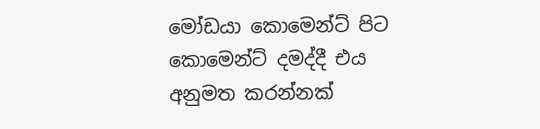මෝඩයා කොමෙන්ට් පිට කොමෙන්ට් දමද්දී එය අනුමත කරන්නක්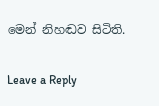මෙන් නිහඬව සිටිති.

Leave a Reply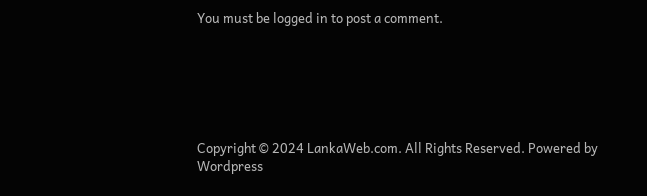You must be logged in to post a comment.






Copyright © 2024 LankaWeb.com. All Rights Reserved. Powered by Wordpress